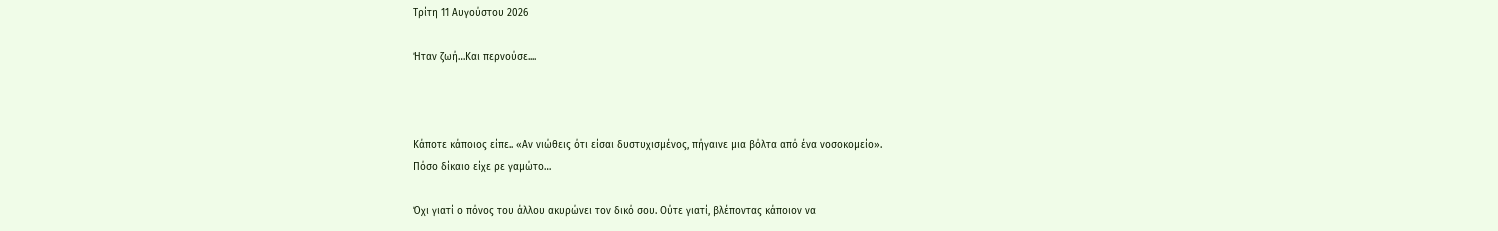Τρίτη 11 Αυγούστου 2026

Ήταν ζωή…Και περνούσε....



Κάποτε κάποιος είπε.. «Αν νιώθεις ότι είσαι δυστυχισμένος, πήγαινε μια βόλτα από ένα νοσοκομείο».
Πόσο δίκαιο είχε ρε γαμώτο…

Όχι γιατί ο πόνος του άλλου ακυρώνει τον δικό σου. Ούτε γιατί, βλέποντας κάποιον να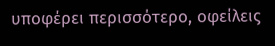υποφέρει περισσότερο, οφείλεις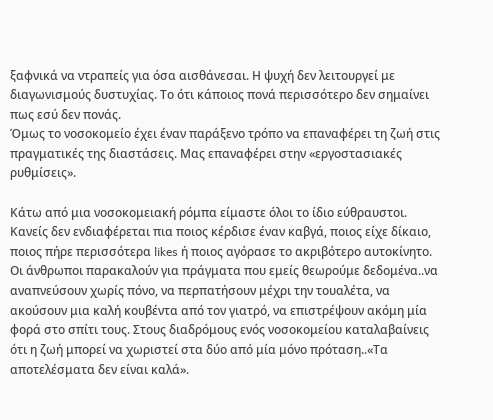ξαφνικά να ντραπείς για όσα αισθάνεσαι. Η ψυχή δεν λειτουργεί με διαγωνισμούς δυστυχίας. Το ότι κάποιος πονά περισσότερο δεν σημαίνει πως εσύ δεν πονάς.
Όμως το νοσοκομείο έχει έναν παράξενο τρόπο να επαναφέρει τη ζωή στις πραγματικές της διαστάσεις. Μας επαναφέρει στην «εργοστασιακές ρυθμίσεις».

Κάτω από μια νοσοκομειακή ρόμπα είμαστε όλοι το ίδιο εύθραυστοι. Κανείς δεν ενδιαφέρεται πια ποιος κέρδισε έναν καβγά, ποιος είχε δίκαιο, ποιος πήρε περισσότερα likes ή ποιος αγόρασε το ακριβότερο αυτοκίνητο. Οι άνθρωποι παρακαλούν για πράγματα που εμείς θεωρούμε δεδομένα..να αναπνεύσουν χωρίς πόνο, να περπατήσουν μέχρι την τουαλέτα, να ακούσουν μια καλή κουβέντα από τον γιατρό, να επιστρέψουν ακόμη μία φορά στο σπίτι τους. Στους διαδρόμους ενός νοσοκομείου καταλαβαίνεις ότι η ζωή μπορεί να χωριστεί στα δύο από μία μόνο πρόταση..«Τα αποτελέσματα δεν είναι καλά».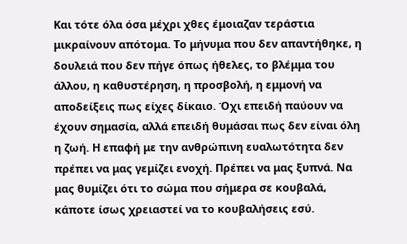Και τότε όλα όσα μέχρι χθες έμοιαζαν τεράστια μικραίνουν απότομα. Το μήνυμα που δεν απαντήθηκε, η δουλειά που δεν πήγε όπως ήθελες, το βλέμμα του άλλου, η καθυστέρηση, η προσβολή, η εμμονή να αποδείξεις πως είχες δίκαιο. Όχι επειδή παύουν να έχουν σημασία, αλλά επειδή θυμάσαι πως δεν είναι όλη η ζωή. Η επαφή με την ανθρώπινη ευαλωτότητα δεν πρέπει να μας γεμίζει ενοχή. Πρέπει να μας ξυπνά. Να μας θυμίζει ότι το σώμα που σήμερα σε κουβαλά, κάποτε ίσως χρειαστεί να το κουβαλήσεις εσύ.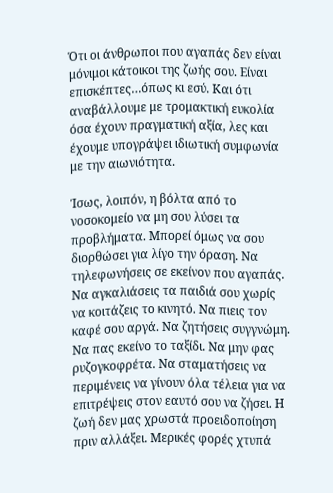Ότι οι άνθρωποι που αγαπάς δεν είναι μόνιμοι κάτοικοι της ζωής σου. Είναι επισκέπτες…όπως κι εσύ. Και ότι αναβάλλουμε με τρομακτική ευκολία όσα έχουν πραγματική αξία, λες και έχουμε υπογράψει ιδιωτική συμφωνία με την αιωνιότητα.

Ίσως, λοιπόν, η βόλτα από το νοσοκομείο να μη σου λύσει τα προβλήματα. Μπορεί όμως να σου διορθώσει για λίγο την όραση. Να τηλεφωνήσεις σε εκείνον που αγαπάς. Να αγκαλιάσεις τα παιδιά σου χωρίς να κοιτάζεις το κινητό. Να πιεις τον καφέ σου αργά. Να ζητήσεις συγγνώμη. Να πας εκείνο το ταξίδι. Να μην φας ρυζογκοφρέτα. Να σταματήσεις να περιμένεις να γίνουν όλα τέλεια για να επιτρέψεις στον εαυτό σου να ζήσει. Η ζωή δεν μας χρωστά προειδοποίηση πριν αλλάξει. Μερικές φορές χτυπά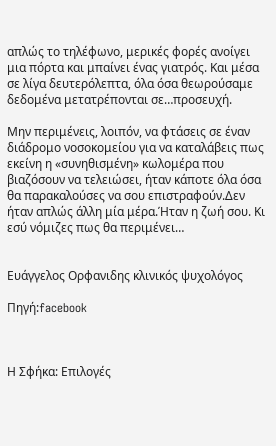απλώς το τηλέφωνο, μερικές φορές ανοίγει μια πόρτα και μπαίνει ένας γιατρός. Και μέσα σε λίγα δευτερόλεπτα, όλα όσα θεωρούσαμε δεδομένα μετατρέπονται σε…προσευχή.

Μην περιμένεις, λοιπόν, να φτάσεις σε έναν διάδρομο νοσοκομείου για να καταλάβεις πως εκείνη η «συνηθισμένη» κωλομέρα που βιαζόσουν να τελειώσει, ήταν κάποτε όλα όσα θα παρακαλούσες να σου επιστραφούν.Δεν ήταν απλώς άλλη μία μέρα.Ήταν η ζωή σου. Κι εσύ νόμιζες πως θα περιμένει…


Ευάγγελος Ορφανιδης κλινικός ψυχολόγος

Πηγή:facebook



Η Σφήκα: Επιλογές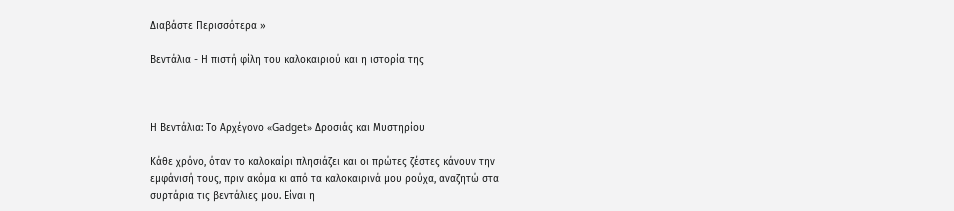Διαβάστε Περισσότερα »

Βεντάλια - Η πιστή φίλη του καλοκαιριού και η ιστορία της



Η Βεντάλια: Το Αρχέγονο «Gadget» Δροσιάς και Μυστηρίου

Κάθε χρόνο, όταν το καλοκαίρι πλησιάζει και οι πρώτες ζέστες κάνουν την εμφάνισή τους, πριν ακόμα κι από τα καλοκαιρινά μου ρούχα, αναζητώ στα συρτάρια τις βεντάλιες μου. Είναι η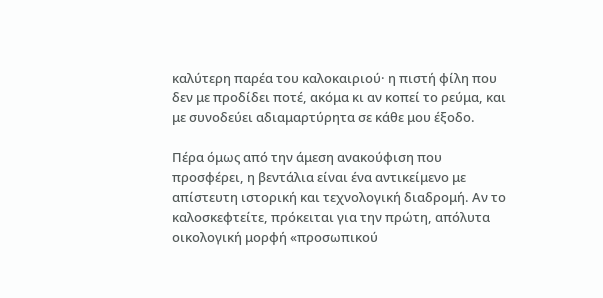καλύτερη παρέα του καλοκαιριού· η πιστή φίλη που δεν με προδίδει ποτέ, ακόμα κι αν κοπεί το ρεύμα, και με συνοδεύει αδιαμαρτύρητα σε κάθε μου έξοδο.

Πέρα όμως από την άμεση ανακούφιση που προσφέρει, η βεντάλια είναι ένα αντικείμενο με απίστευτη ιστορική και τεχνολογική διαδρομή. Αν το καλοσκεφτείτε, πρόκειται για την πρώτη, απόλυτα οικολογική μορφή «προσωπικού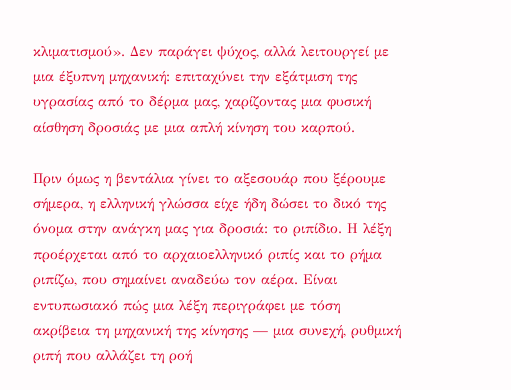κλιματισμού». Δεν παράγει ψύχος, αλλά λειτουργεί με μια έξυπνη μηχανική: επιταχύνει την εξάτμιση της υγρασίας από το δέρμα μας, χαρίζοντας μια φυσική αίσθηση δροσιάς με μια απλή κίνηση του καρπού.

Πριν όμως η βεντάλια γίνει το αξεσουάρ που ξέρουμε σήμερα, η ελληνική γλώσσα είχε ήδη δώσει το δικό της όνομα στην ανάγκη μας για δροσιά: το ριπίδιο. Η λέξη προέρχεται από το αρχαιοελληνικό ριπίς και το ρήμα ριπίζω, που σημαίνει αναδεύω τον αέρα. Είναι εντυπωσιακό πώς μια λέξη περιγράφει με τόση ακρίβεια τη μηχανική της κίνησης — μια συνεχή, ρυθμική ριπή που αλλάζει τη ροή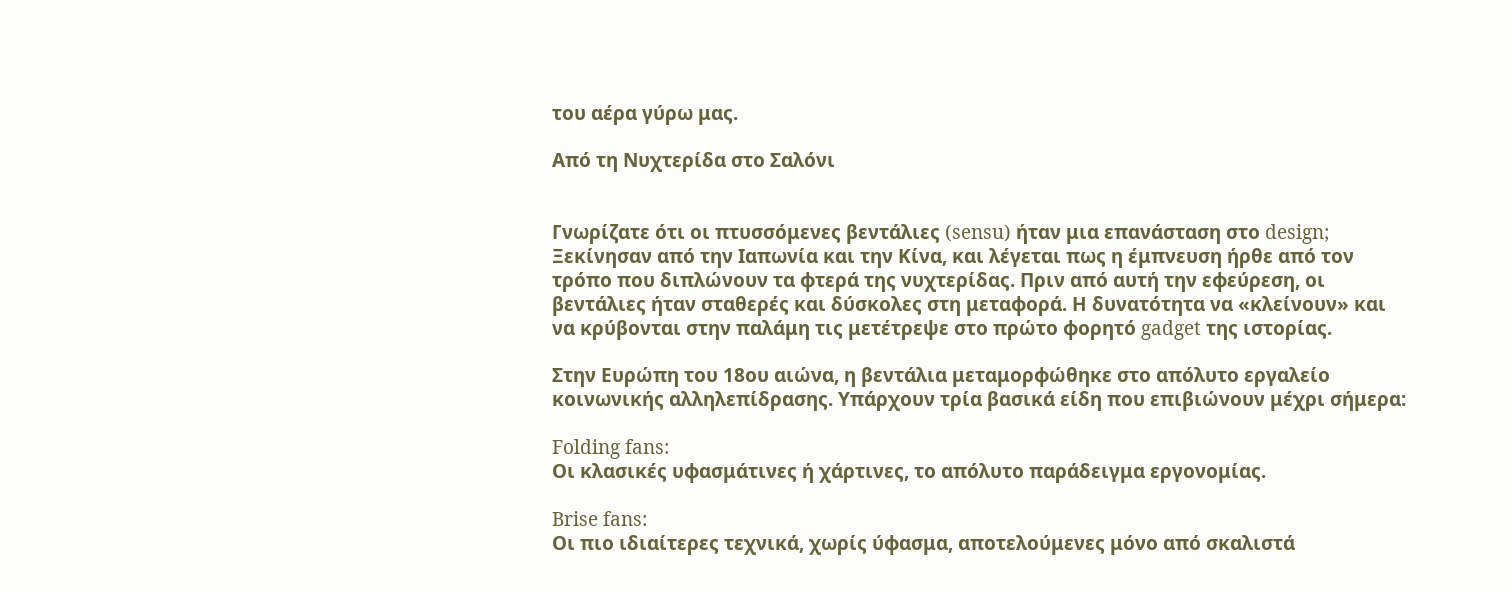του αέρα γύρω μας.

Από τη Νυχτερίδα στο Σαλόνι


Γνωρίζατε ότι οι πτυσσόμενες βεντάλιες (sensu) ήταν μια επανάσταση στο design; Ξεκίνησαν από την Ιαπωνία και την Κίνα, και λέγεται πως η έμπνευση ήρθε από τον τρόπο που διπλώνουν τα φτερά της νυχτερίδας. Πριν από αυτή την εφεύρεση, οι βεντάλιες ήταν σταθερές και δύσκολες στη μεταφορά. Η δυνατότητα να «κλείνουν» και να κρύβονται στην παλάμη τις μετέτρεψε στο πρώτο φορητό gadget της ιστορίας.

Στην Ευρώπη του 18ου αιώνα, η βεντάλια μεταμορφώθηκε στο απόλυτο εργαλείο κοινωνικής αλληλεπίδρασης. Υπάρχουν τρία βασικά είδη που επιβιώνουν μέχρι σήμερα:

Folding fans:
Οι κλασικές υφασμάτινες ή χάρτινες, το απόλυτο παράδειγμα εργονομίας.

Brise fans:
Οι πιο ιδιαίτερες τεχνικά, χωρίς ύφασμα, αποτελούμενες μόνο από σκαλιστά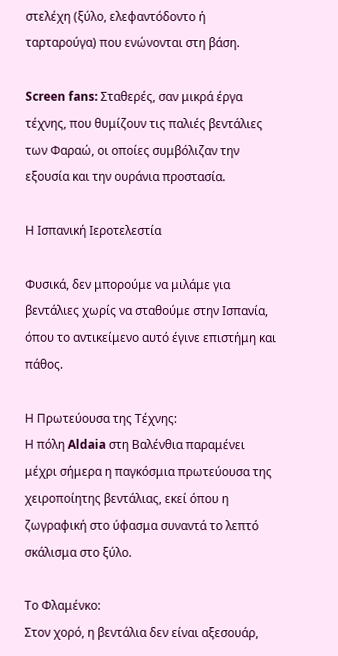στελέχη (ξύλο, ελεφαντόδοντο ή ταρταρούγα) που ενώνονται στη βάση.

Screen fans: Σταθερές, σαν μικρά έργα τέχνης, που θυμίζουν τις παλιές βεντάλιες των Φαραώ, οι οποίες συμβόλιζαν την εξουσία και την ουράνια προστασία.

Η Ισπανική Ιεροτελεστία

Φυσικά, δεν μπορούμε να μιλάμε για βεντάλιες χωρίς να σταθούμε στην Ισπανία, όπου το αντικείμενο αυτό έγινε επιστήμη και πάθος.

Η Πρωτεύουσα της Τέχνης:
Η πόλη Aldaia στη Βαλένθια παραμένει μέχρι σήμερα η παγκόσμια πρωτεύουσα της χειροποίητης βεντάλιας, εκεί όπου η ζωγραφική στο ύφασμα συναντά το λεπτό σκάλισμα στο ξύλο.

Το Φλαμένκο:
Στον χορό, η βεντάλια δεν είναι αξεσουάρ,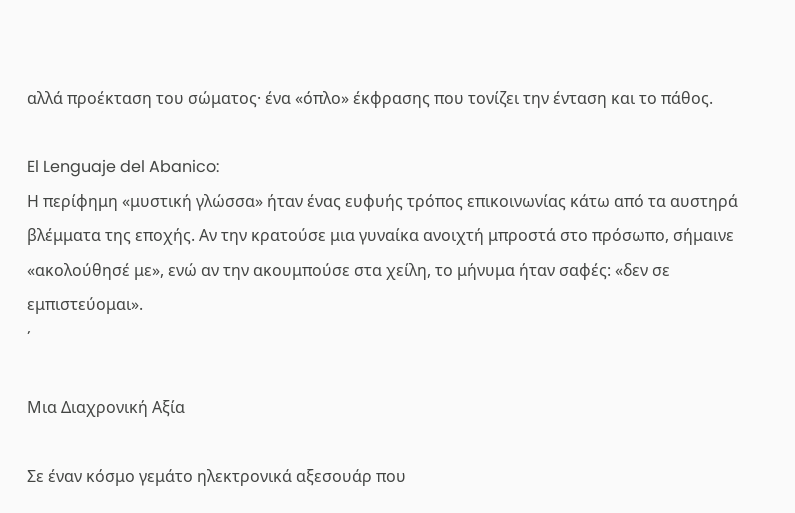αλλά προέκταση του σώματος· ένα «όπλο» έκφρασης που τονίζει την ένταση και το πάθος.

El Lenguaje del Abanico:
Η περίφημη «μυστική γλώσσα» ήταν ένας ευφυής τρόπος επικοινωνίας κάτω από τα αυστηρά βλέμματα της εποχής. Αν την κρατούσε μια γυναίκα ανοιχτή μπροστά στο πρόσωπο, σήμαινε «ακολούθησέ με», ενώ αν την ακουμπούσε στα χείλη, το μήνυμα ήταν σαφές: «δεν σε εμπιστεύομαι».
΄

Μια Διαχρονική Αξία

Σε έναν κόσμο γεμάτο ηλεκτρονικά αξεσουάρ που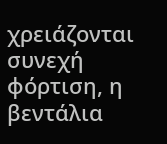χρειάζονται συνεχή φόρτιση, η βεντάλια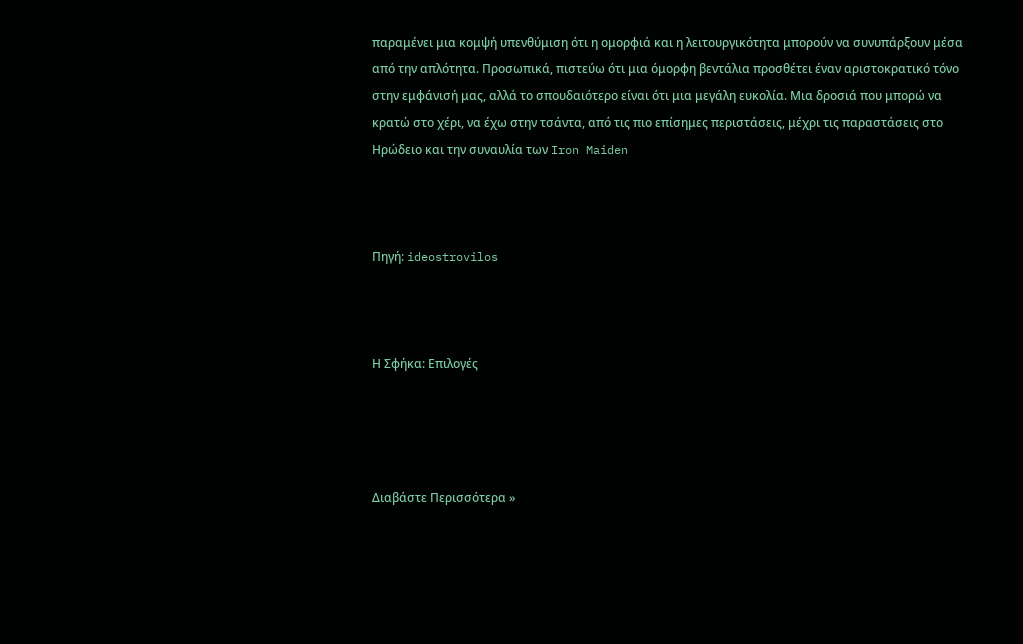παραμένει μια κομψή υπενθύμιση ότι η ομορφιά και η λειτουργικότητα μπορούν να συνυπάρξουν μέσα από την απλότητα. Προσωπικά, πιστεύω ότι μια όμορφη βεντάλια προσθέτει έναν αριστοκρατικό τόνο στην εμφάνισή μας, αλλά το σπουδαιότερο είναι ότι μια μεγάλη ευκολία. Μια δροσιά που μπορώ να κρατώ στο χέρι, να έχω στην τσάντα, από τις πιο επίσημες περιστάσεις, μέχρι τις παραστάσεις στο Ηρώδειο και την συναυλία των Iron Maiden



Πηγή: ideostrovilos



Η Σφήκα: Επιλογές




Διαβάστε Περισσότερα »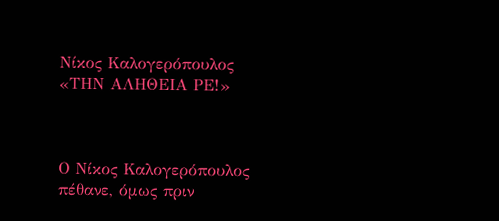Νίκος Καλογερόπουλος «ΤΗΝ ΑΛΗΘΕΙΑ ΡΕ!»



Ο Νίκος Καλογερόπουλος πέθανε, όμως πριν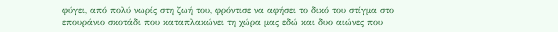φύγει, από πολύ νωρίς στη ζωή του, φρόντισε να αφήσει το δικό του στίγμα στο επουράνιο σκοτάδι που καταπλακώνει τη χώρα μας εδώ και δυο αιώνες που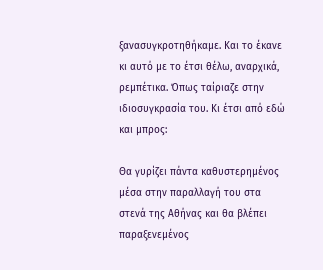ξανασυγκροτηθήκαμε. Και το έκανε κι αυτό με το έτσι θέλω, αναρχικά, ρεμπέτικα. Όπως ταίριαζε στην ιδιοσυγκρασία του. Κι έτσι από εδώ και μπρος:

Θα γυρίζει πάντα καθυστερημένος μέσα στην παραλλαγή του στα στενά της Αθήνας και θα βλέπει παραξενεμένος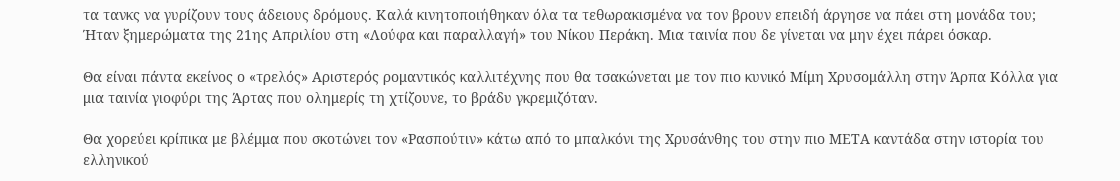τα τανκς να γυρίζουν τους άδειους δρόμους. Καλά κινητοποιήθηκαν όλα τα τεθωρακισμένα να τον βρουν επειδή άργησε να πάει στη μονάδα του; Ήταν ξημερώματα της 21ης Απριλίου στη «Λούφα και παραλλαγή» του Νίκου Περάκη. Μια ταινία που δε γίνεται να μην έχει πάρει όσκαρ.

Θα είναι πάντα εκείνος ο «τρελός» Αριστερός ρομαντικός καλλιτέχνης που θα τσακώνεται με τον πιο κυνικό Μίμη Χρυσομάλλη στην Άρπα Κόλλα για μια ταινία γιοφύρι της Άρτας που ολημερίς τη χτίζουνε, το βράδυ γκρεμιζόταν.

Θα χορεύει κρίπικα με βλέμμα που σκοτώνει τον «Ρασπούτιν» κάτω από το μπαλκόνι της Χρυσάνθης του στην πιο ΜΕΤΑ καντάδα στην ιστορία του ελληνικού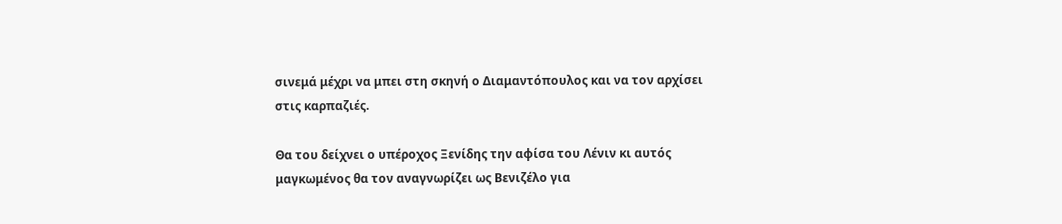σινεμά μέχρι να μπει στη σκηνή ο Διαμαντόπουλος και να τον αρχίσει στις καρπαζιές.

Θα του δείχνει ο υπέροχος Ξενίδης την αφίσα του Λένιν κι αυτός μαγκωμένος θα τον αναγνωρίζει ως Βενιζέλο για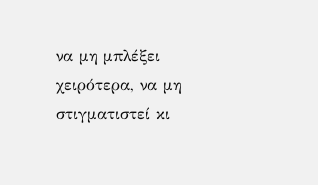να μη μπλέξει χειρότερα, να μη στιγματιστεί κι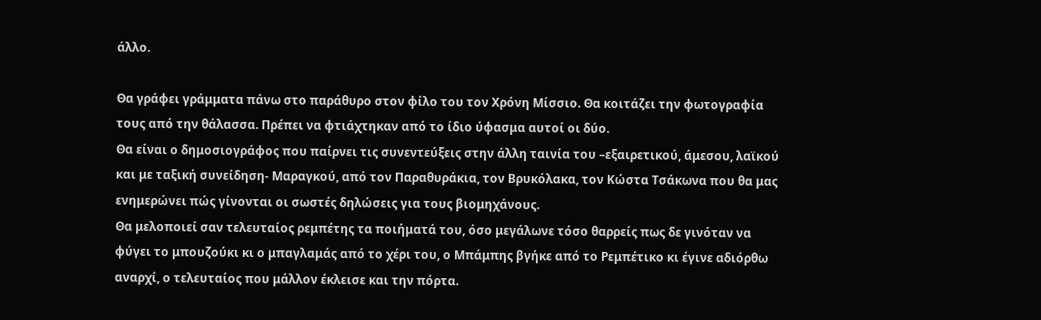άλλο.

Θα γράφει γράμματα πάνω στο παράθυρο στον φίλο του τον Χρόνη Μίσσιο. Θα κοιτάζει την φωτογραφία τους από την θάλασσα. Πρέπει να φτιάχτηκαν από το ίδιο ύφασμα αυτοί οι δύο.
Θα είναι ο δημοσιογράφος που παίρνει τις συνεντεύξεις στην άλλη ταινία του –εξαιρετικού, άμεσου, λαϊκού και με ταξική συνείδηση- Μαραγκού, από τον Παραθυράκια, τον Βρυκόλακα, τον Κώστα Τσάκωνα που θα μας ενημερώνει πώς γίνονται οι σωστές δηλώσεις για τους βιομηχάνους.
Θα μελοποιεί σαν τελευταίος ρεμπέτης τα ποιήματά του, όσο μεγάλωνε τόσο θαρρείς πως δε γινόταν να φύγει το μπουζούκι κι ο μπαγλαμάς από το χέρι του, ο Μπάμπης βγήκε από το Ρεμπέτικο κι έγινε αδιόρθω αναρχί, ο τελευταίος που μάλλον έκλεισε και την πόρτα.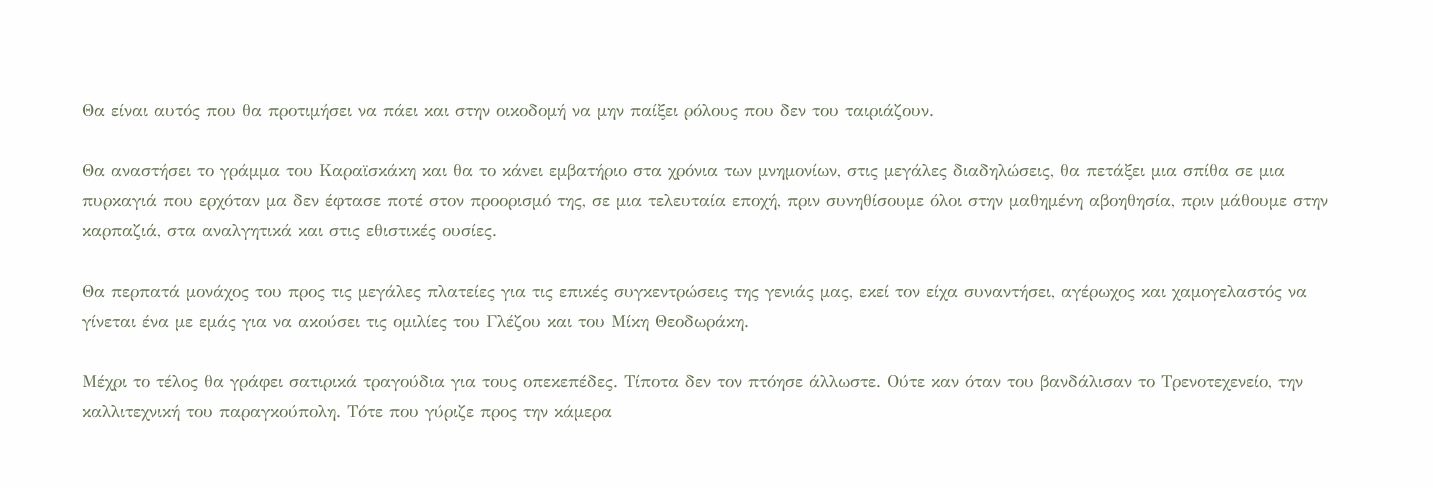Θα είναι αυτός που θα προτιμήσει να πάει και στην οικοδομή να μην παίξει ρόλους που δεν του ταιριάζουν.

Θα αναστήσει το γράμμα του Καραϊσκάκη και θα το κάνει εμβατήριο στα χρόνια των μνημονίων, στις μεγάλες διαδηλώσεις, θα πετάξει μια σπίθα σε μια πυρκαγιά που ερχόταν μα δεν έφτασε ποτέ στον προορισμό της, σε μια τελευταία εποχή, πριν συνηθίσουμε όλοι στην μαθημένη αβοηθησία, πριν μάθουμε στην καρπαζιά, στα αναλγητικά και στις εθιστικές ουσίες.

Θα περπατά μονάχος του προς τις μεγάλες πλατείες για τις επικές συγκεντρώσεις της γενιάς μας, εκεί τον είχα συναντήσει, αγέρωχος και χαμογελαστός να γίνεται ένα με εμάς για να ακούσει τις ομιλίες του Γλέζου και του Μίκη Θεοδωράκη.

Μέχρι το τέλος θα γράφει σατιρικά τραγούδια για τους οπεκεπέδες. Τίποτα δεν τον πτόησε άλλωστε. Ούτε καν όταν του βανδάλισαν το Τρενοτεχενείο, την καλλιτεχνική του παραγκούπολη. Τότε που γύριζε προς την κάμερα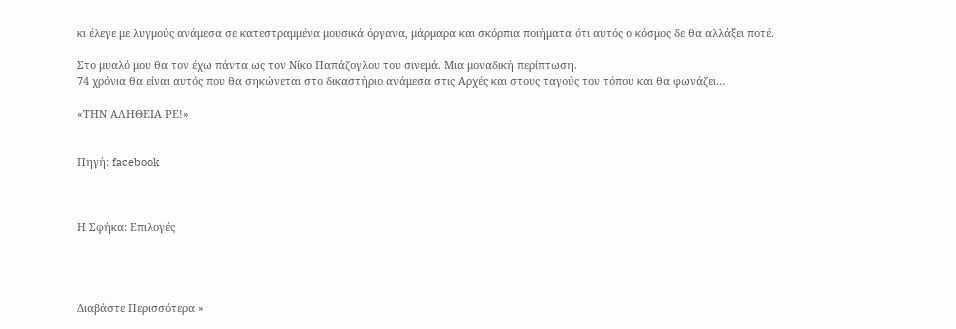κι έλεγε με λυγμούς ανάμεσα σε κατεστραμμένα μουσικά όργανα, μάρμαρα και σκόρπια ποιήματα ότι αυτός ο κόσμος δε θα αλλάξει ποτέ.

Στο μυαλό μου θα τον έχω πάντα ως τον Νίκο Παπάζογλου του σινεμά. Μια μοναδική περίπτωση.
74 χρόνια θα είναι αυτός που θα σηκώνεται στο δικαστήριο ανάμεσα στις Αρχές και στους ταγούς του τόπου και θα φωνάζει…

«ΤΗΝ ΑΛΗΘΕΙΑ ΡΕ!»


Πηγή: facebook



Η Σφήκα: Επιλογές




Διαβάστε Περισσότερα »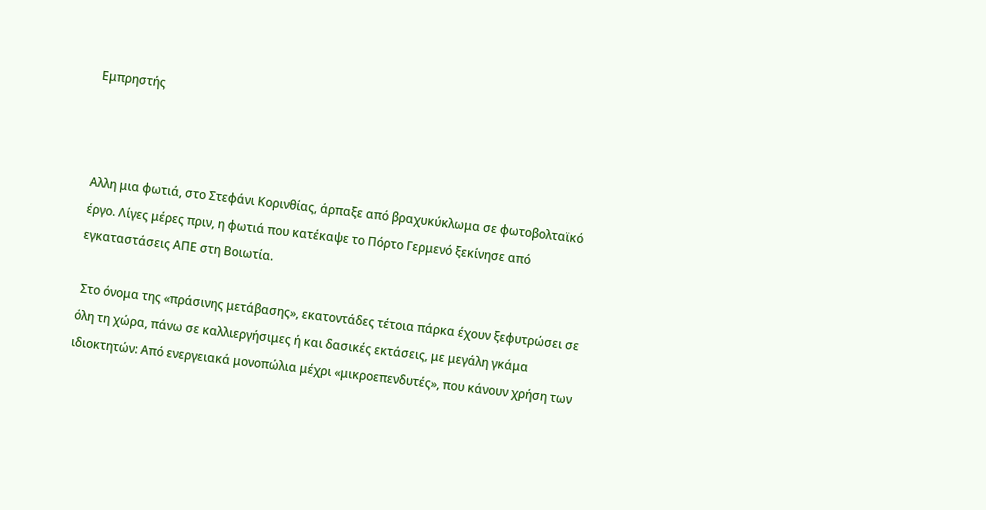Εμπρηστής



Αλλη μια φωτιά, στο Στεφάνι Κορινθίας, άρπαξε από βραχυκύκλωμα σε φωτοβολταϊκό έργο. Λίγες μέρες πριν, η φωτιά που κατέκαψε το Πόρτο Γερμενό ξεκίνησε από εγκαταστάσεις ΑΠΕ στη Βοιωτία.

 Στο όνομα της «πράσινης μετάβασης», εκατοντάδες τέτοια πάρκα έχουν ξεφυτρώσει σε όλη τη χώρα, πάνω σε καλλιεργήσιμες ή και δασικές εκτάσεις, με μεγάλη γκάμα ιδιοκτητών: Από ενεργειακά μονοπώλια μέχρι «μικροεπενδυτές», που κάνουν χρήση των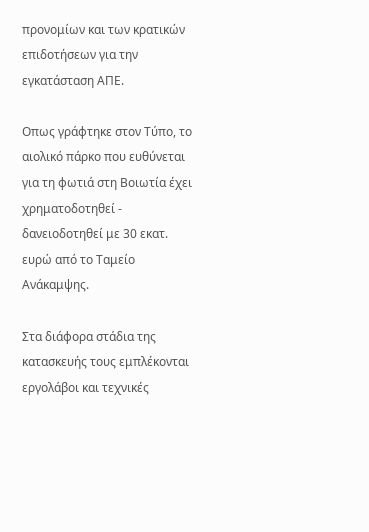προνομίων και των κρατικών επιδοτήσεων για την εγκατάσταση ΑΠΕ.

Οπως γράφτηκε στον Τύπο, το αιολικό πάρκο που ευθύνεται για τη φωτιά στη Βοιωτία έχει χρηματοδοτηθεί - δανειοδοτηθεί με 30 εκατ. ευρώ από το Ταμείο Ανάκαμψης.

Στα διάφορα στάδια της κατασκευής τους εμπλέκονται εργολάβοι και τεχνικές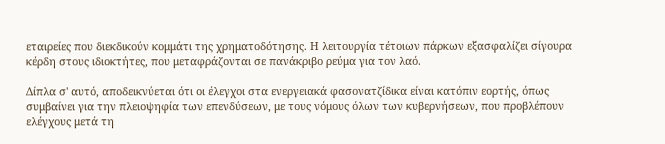εταιρείες που διεκδικούν κομμάτι της χρηματοδότησης. Η λειτουργία τέτοιων πάρκων εξασφαλίζει σίγουρα κέρδη στους ιδιοκτήτες, που μεταφράζονται σε πανάκριβο ρεύμα για τον λαό.

Δίπλα σ' αυτό, αποδεικνύεται ότι οι έλεγχοι στα ενεργειακά φασονατζίδικα είναι κατόπιν εορτής, όπως συμβαίνει για την πλειοψηφία των επενδύσεων, με τους νόμους όλων των κυβερνήσεων, που προβλέπουν ελέγχους μετά τη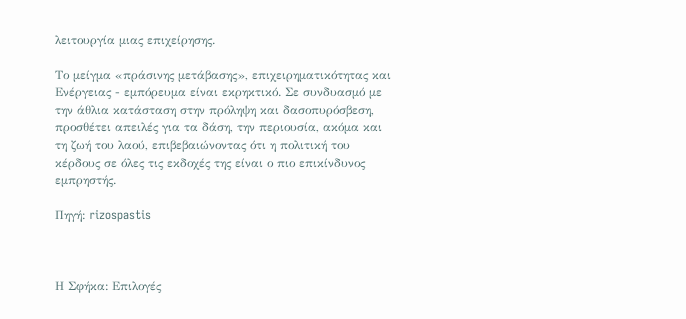λειτουργία μιας επιχείρησης.

Το μείγμα «πράσινης μετάβασης», επιχειρηματικότητας και Ενέργειας - εμπόρευμα είναι εκρηκτικό. Σε συνδυασμό με την άθλια κατάσταση στην πρόληψη και δασοπυρόσβεση, προσθέτει απειλές για τα δάση, την περιουσία, ακόμα και τη ζωή του λαού, επιβεβαιώνοντας ότι η πολιτική του κέρδους σε όλες τις εκδοχές της είναι ο πιο επικίνδυνος εμπρηστής.

Πηγή: rizospastis



Η Σφήκα: Επιλογές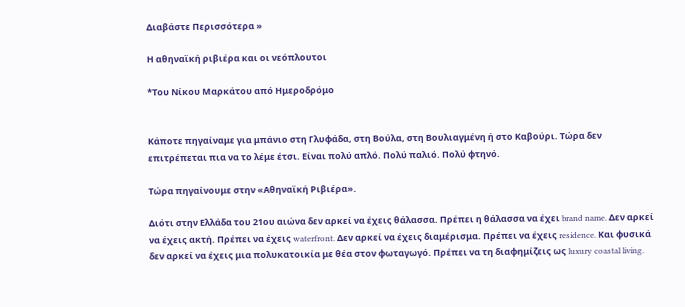Διαβάστε Περισσότερα »

Η αθηναϊκή ριβιέρα και οι νεόπλουτοι

*Του Νίκου Μαρκάτου από Ημεροδρόμο


Κάποτε πηγαίναμε για μπάνιο στη Γλυφάδα, στη Βούλα, στη Βουλιαγμένη ή στο Καβούρι. Τώρα δεν επιτρέπεται πια να το λέμε έτσι. Είναι πολύ απλό. Πολύ παλιό. Πολύ φτηνό.

Τώρα πηγαίνουμε στην «Αθηναϊκή Ριβιέρα».

Διότι στην Ελλάδα του 21ου αιώνα δεν αρκεί να έχεις θάλασσα. Πρέπει η θάλασσα να έχει brand name. Δεν αρκεί να έχεις ακτή. Πρέπει να έχεις waterfront. Δεν αρκεί να έχεις διαμέρισμα. Πρέπει να έχεις residence. Και φυσικά δεν αρκεί να έχεις μια πολυκατοικία με θέα στον φωταγωγό. Πρέπει να τη διαφημίζεις ως luxury coastal living.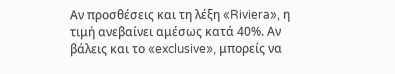Αν προσθέσεις και τη λέξη «Riviera», η τιμή ανεβαίνει αμέσως κατά 40%. Αν βάλεις και το «exclusive», μπορείς να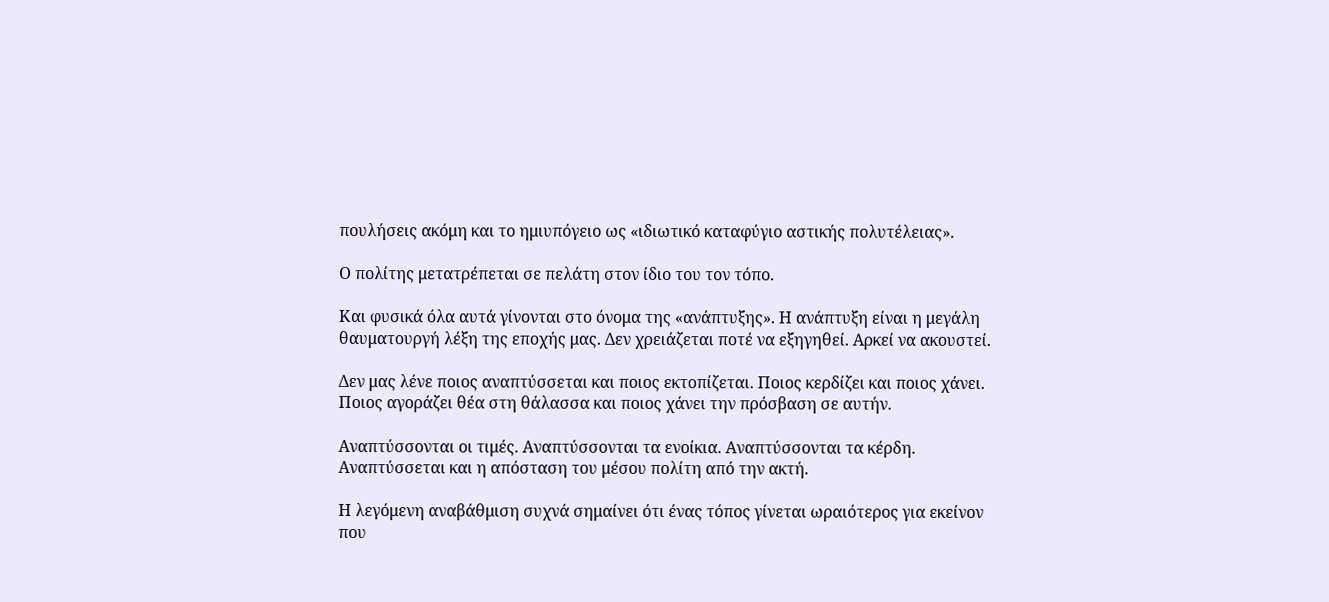πουλήσεις ακόμη και το ημιυπόγειο ως «ιδιωτικό καταφύγιο αστικής πολυτέλειας».

Ο πολίτης μετατρέπεται σε πελάτη στον ίδιο του τον τόπο.

Και φυσικά όλα αυτά γίνονται στο όνομα της «ανάπτυξης». Η ανάπτυξη είναι η μεγάλη θαυματουργή λέξη της εποχής μας. Δεν χρειάζεται ποτέ να εξηγηθεί. Αρκεί να ακουστεί.

Δεν μας λένε ποιος αναπτύσσεται και ποιος εκτοπίζεται. Ποιος κερδίζει και ποιος χάνει. Ποιος αγοράζει θέα στη θάλασσα και ποιος χάνει την πρόσβαση σε αυτήν.

Αναπτύσσονται οι τιμές. Αναπτύσσονται τα ενοίκια. Αναπτύσσονται τα κέρδη. Αναπτύσσεται και η απόσταση του μέσου πολίτη από την ακτή.

Η λεγόμενη αναβάθμιση συχνά σημαίνει ότι ένας τόπος γίνεται ωραιότερος για εκείνον που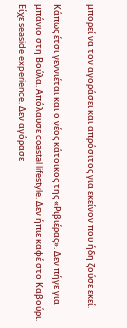μπορεί να τον αγοράσει και απρόσιτος για εκείνον που ήδη ζούσε εκεί.

Κάπως έτσι γεννιέται και ο νέος κάτοικος της «Ριβιέρας». Δεν πήγε για μπάνιο στη Βούλα. Απόλαυσε coastal lifestyle. Δεν ήπιε καφέ στο Καβούρι. Είχε seaside experience. Δεν αγόρασε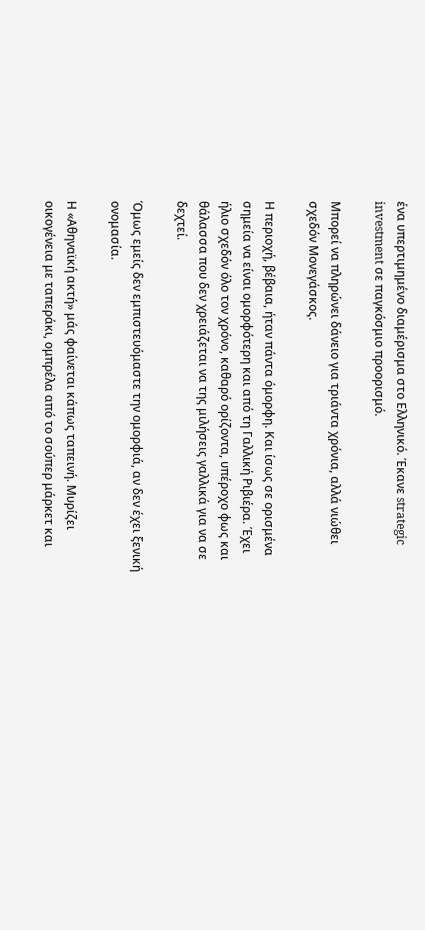ένα υπερτιμημένο διαμέρισμα στο Ελληνικό. Έκανε strategic investment σε παγκόσμιο προορισμό.

Μπορεί να πληρώνει δάνειο για τριάντα χρόνια, αλλά νιώθει σχεδόν Μονεγάσκος.

Η περιοχή, βέβαια, ήταν πάντα όμορφη. Και ίσως σε ορισμένα σημεία να είναι ομορφότερη και από τη Γαλλική Ριβιέρα. Έχει ήλιο σχεδόν όλο τον χρόνο, καθαρό ορίζοντα, υπέροχο φως και θάλασσα που δεν χρειάζεται να της μιλήσεις γαλλικά για να σε δεχτεί.

Όμως εμείς δεν εμπιστευόμαστε την ομορφιά, αν δεν έχει ξενική ονομασία.

Η «Αθηναϊκή ακτή» μάς φαίνεται κάπως ταπεινή. Μυρίζει οικογένεια με ταπεράκι, ομπρέλα από το σούπερ μάρκετ και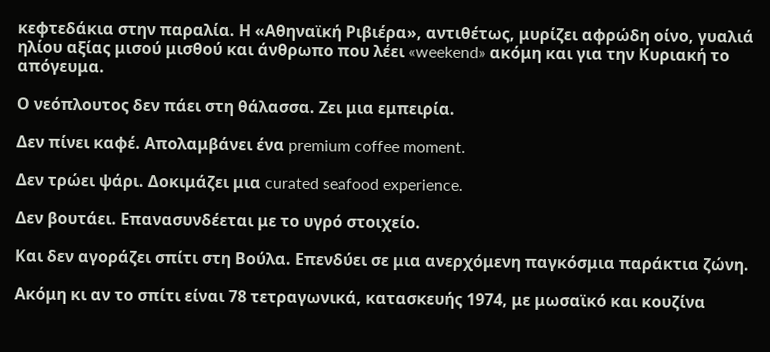κεφτεδάκια στην παραλία. Η «Αθηναϊκή Ριβιέρα», αντιθέτως, μυρίζει αφρώδη οίνο, γυαλιά ηλίου αξίας μισού μισθού και άνθρωπο που λέει «weekend» ακόμη και για την Κυριακή το απόγευμα.

Ο νεόπλουτος δεν πάει στη θάλασσα. Ζει μια εμπειρία.

Δεν πίνει καφέ. Απολαμβάνει ένα premium coffee moment.

Δεν τρώει ψάρι. Δοκιμάζει μια curated seafood experience.

Δεν βουτάει. Επανασυνδέεται με το υγρό στοιχείο.

Και δεν αγοράζει σπίτι στη Βούλα. Επενδύει σε μια ανερχόμενη παγκόσμια παράκτια ζώνη.

Ακόμη κι αν το σπίτι είναι 78 τετραγωνικά, κατασκευής 1974, με μωσαϊκό και κουζίνα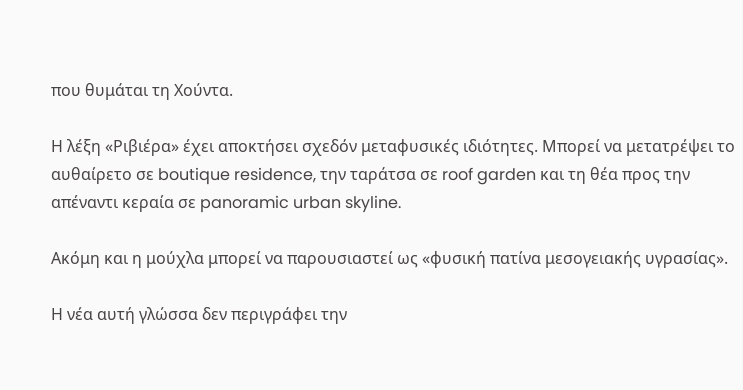που θυμάται τη Χούντα.

Η λέξη «Ριβιέρα» έχει αποκτήσει σχεδόν μεταφυσικές ιδιότητες. Μπορεί να μετατρέψει το αυθαίρετο σε boutique residence, την ταράτσα σε roof garden και τη θέα προς την απέναντι κεραία σε panoramic urban skyline.

Ακόμη και η μούχλα μπορεί να παρουσιαστεί ως «φυσική πατίνα μεσογειακής υγρασίας».

Η νέα αυτή γλώσσα δεν περιγράφει την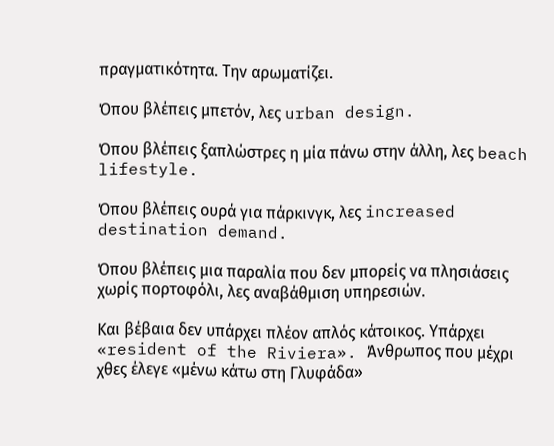πραγματικότητα. Την αρωματίζει.

Όπου βλέπεις μπετόν, λες urban design.

Όπου βλέπεις ξαπλώστρες η μία πάνω στην άλλη, λες beach lifestyle.

Όπου βλέπεις ουρά για πάρκινγκ, λες increased destination demand.

Όπου βλέπεις μια παραλία που δεν μπορείς να πλησιάσεις χωρίς πορτοφόλι, λες αναβάθμιση υπηρεσιών.

Και βέβαια δεν υπάρχει πλέον απλός κάτοικος. Υπάρχει «resident of the Riviera». Άνθρωπος που μέχρι χθες έλεγε «μένω κάτω στη Γλυφάδα»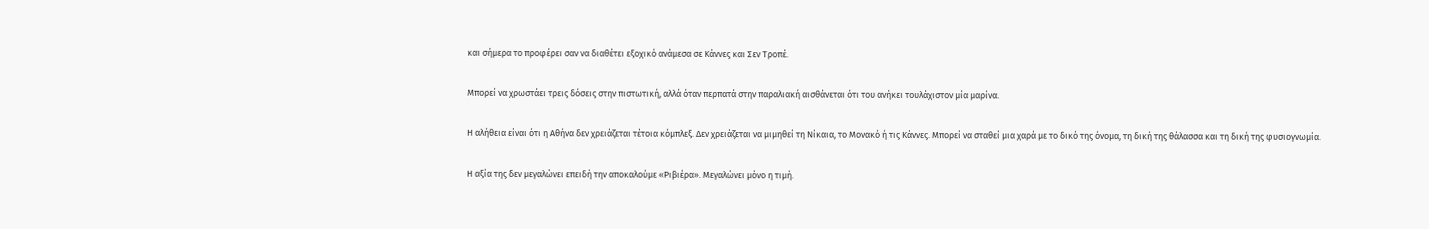και σήμερα το προφέρει σαν να διαθέτει εξοχικό ανάμεσα σε Κάννες και Σεν Τροπέ.

Μπορεί να χρωστάει τρεις δόσεις στην πιστωτική, αλλά όταν περπατά στην παραλιακή αισθάνεται ότι του ανήκει τουλάχιστον μία μαρίνα.

Η αλήθεια είναι ότι η Αθήνα δεν χρειάζεται τέτοια κόμπλεξ. Δεν χρειάζεται να μιμηθεί τη Νίκαια, το Μονακό ή τις Κάννες. Μπορεί να σταθεί μια χαρά με το δικό της όνομα, τη δική της θάλασσα και τη δική της φυσιογνωμία.

Η αξία της δεν μεγαλώνει επειδή την αποκαλούμε «Ριβιέρα». Μεγαλώνει μόνο η τιμή.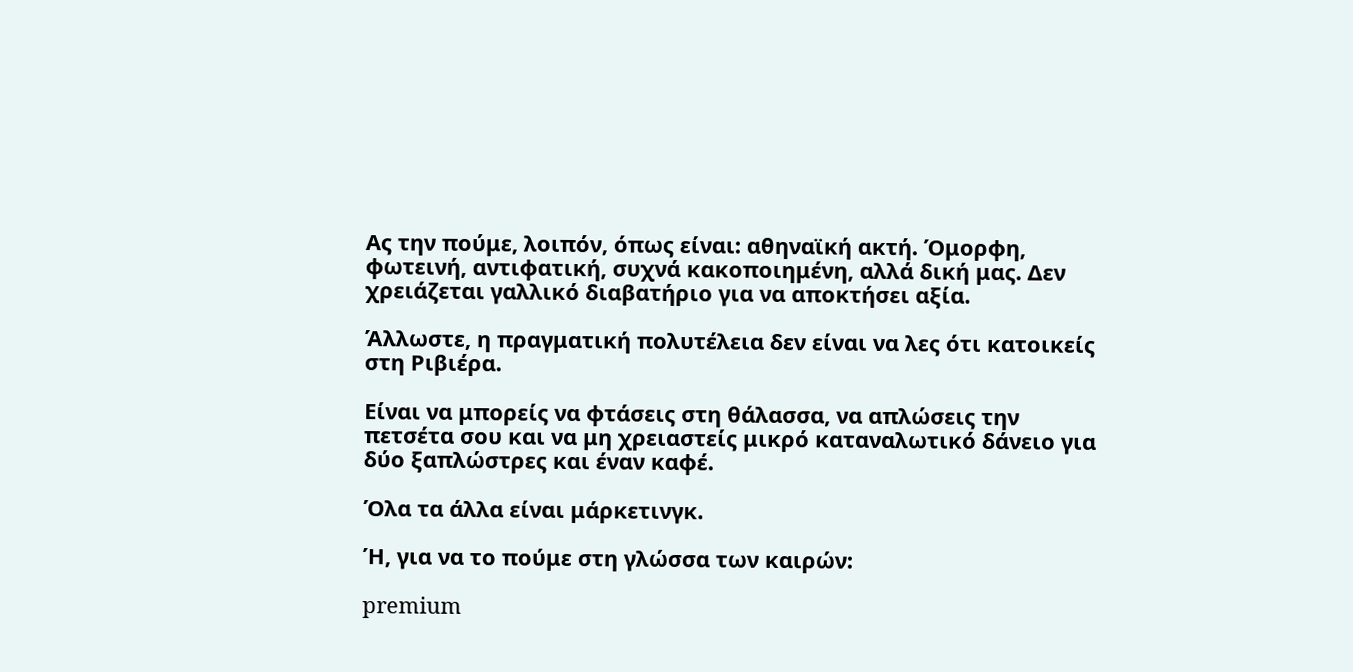Ας την πούμε, λοιπόν, όπως είναι: αθηναϊκή ακτή. Όμορφη, φωτεινή, αντιφατική, συχνά κακοποιημένη, αλλά δική μας. Δεν χρειάζεται γαλλικό διαβατήριο για να αποκτήσει αξία.

Άλλωστε, η πραγματική πολυτέλεια δεν είναι να λες ότι κατοικείς στη Ριβιέρα.

Είναι να μπορείς να φτάσεις στη θάλασσα, να απλώσεις την πετσέτα σου και να μη χρειαστείς μικρό καταναλωτικό δάνειο για δύο ξαπλώστρες και έναν καφέ.

Όλα τα άλλα είναι μάρκετινγκ.

Ή, για να το πούμε στη γλώσσα των καιρών:

premium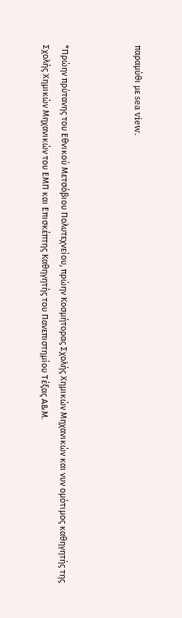παραμύθι με sea view.



*Πρώην πρύτανης του Εθνικού Μετσόβιου Πολυτεχνείου, πρώην Κοσμήτορας Σχολής Χημικών Μηχανικών και νυν ομότιμος καθηγητής της Σχολής Χημικών Μηχανικών του ΕΜΠ και Επισκέπτης Καθηγητής του Πανεπιστημίου Τέξας Α&Μ.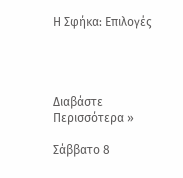Η Σφήκα: Επιλογές




Διαβάστε Περισσότερα »

Σάββατο 8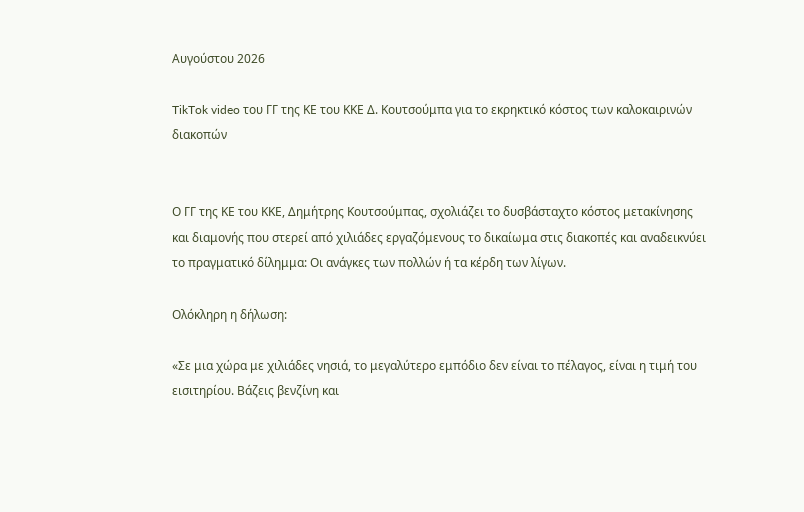Αυγούστου 2026

TikTok video του ΓΓ της ΚΕ του ΚΚΕ Δ. Κουτσούμπα για το εκρηκτικό κόστος των καλοκαιρινών διακοπών


Ο ΓΓ της ΚΕ του ΚΚΕ, Δημήτρης Κουτσούμπας, σχολιάζει το δυσβάσταχτο κόστος μετακίνησης και διαμονής που στερεί από χιλιάδες εργαζόμενους το δικαίωμα στις διακοπές και αναδεικνύει το πραγματικό δίλημμα: Οι ανάγκες των πολλών ή τα κέρδη των λίγων.

Ολόκληρη η δήλωση:

«Σε μια χώρα με χιλιάδες νησιά, το μεγαλύτερο εμπόδιο δεν είναι το πέλαγος, είναι η τιμή του εισιτηρίου. Βάζεις βενζίνη και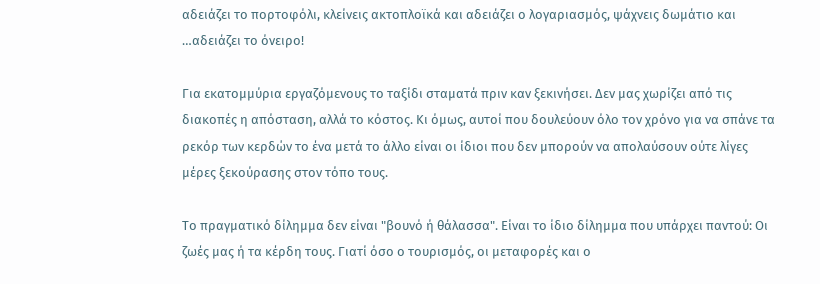αδειάζει το πορτοφόλι, κλείνεις ακτοπλοϊκά και αδειάζει ο λογαριασμός, ψάχνεις δωμάτιο και …αδειάζει το όνειρο!

Για εκατομμύρια εργαζόμενους το ταξίδι σταματά πριν καν ξεκινήσει. Δεν μας χωρίζει από τις διακοπές η απόσταση, αλλά το κόστος. Κι όμως, αυτοί που δουλεύουν όλο τον χρόνο για να σπάνε τα ρεκόρ των κερδών το ένα μετά το άλλο είναι οι ίδιοι που δεν μπορούν να απολαύσουν ούτε λίγες μέρες ξεκούρασης στον τόπο τους.

Το πραγματικό δίλημμα δεν είναι "βουνό ή θάλασσα". Είναι το ίδιο δίλημμα που υπάρχει παντού: Οι ζωές μας ή τα κέρδη τους. Γιατί όσο ο τουρισμός, οι μεταφορές και ο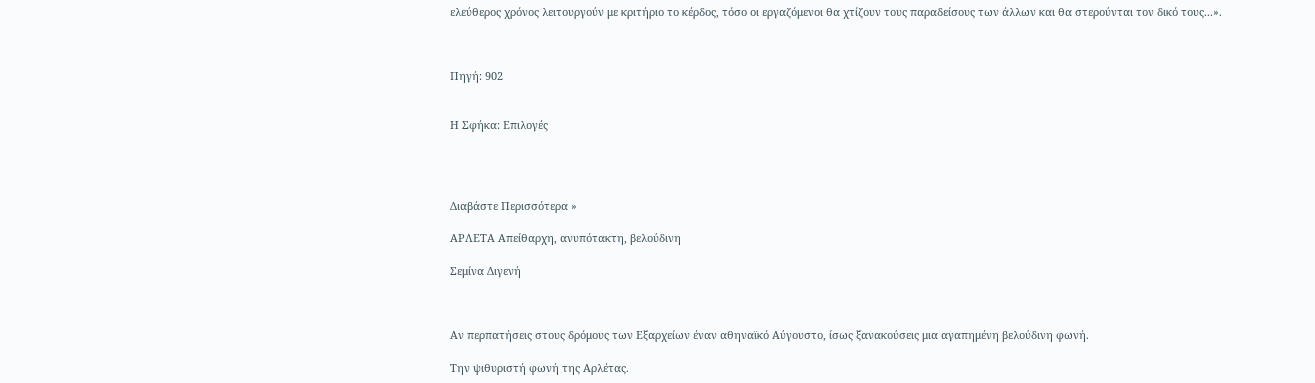ελεύθερος χρόνος λειτουργούν με κριτήριο το κέρδος, τόσο οι εργαζόμενοι θα χτίζουν τους παραδείσους των άλλων και θα στερούνται τον δικό τους...».



Πηγή: 902


Η Σφήκα: Επιλογές




Διαβάστε Περισσότερα »

ΑΡΛΕΤΑ Απείθαρχη, ανυπότακτη, βελούδινη

Σεμίνα Διγενή



Αν περπατήσεις στους δρόμους των Εξαρχείων έναν αθηναϊκό Αύγουστο, ίσως ξανακούσεις μια αγαπημένη βελούδινη φωνή.

Την ψιθυριστή φωνή της Αρλέτας.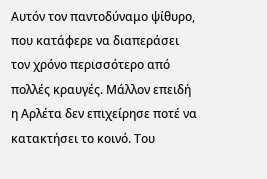Αυτόν τον παντοδύναμο ψίθυρο, που κατάφερε να διαπεράσει τον χρόνο περισσότερο από πολλές κραυγές. Μάλλον επειδή η Αρλέτα δεν επιχείρησε ποτέ να κατακτήσει το κοινό. Του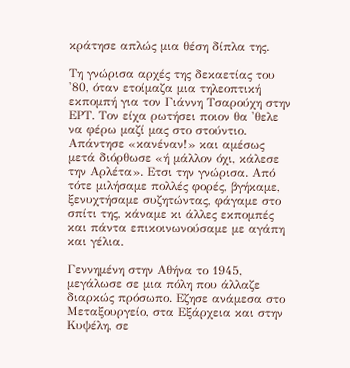κράτησε απλώς μια θέση δίπλα της.

Τη γνώρισα αρχές της δεκαετίας του '80, όταν ετοίμαζα μια τηλεοπτική εκπομπή για τον Γιάννη Τσαρούχη στην ΕΡΤ. Τον είχα ρωτήσει ποιον θα 'θελε να φέρω μαζί μας στο στούντιο. Απάντησε «κανέναν!» και αμέσως μετά διόρθωσε «ή μάλλον όχι, κάλεσε την Αρλέτα». Ετσι την γνώρισα. Από τότε μιλήσαμε πολλές φορές, βγήκαμε, ξενυχτήσαμε συζητώντας, φάγαμε στο σπίτι της, κάναμε κι άλλες εκπομπές και πάντα επικοινωνούσαμε με αγάπη και γέλια.

Γεννημένη στην Αθήνα το 1945, μεγάλωσε σε μια πόλη που άλλαζε διαρκώς πρόσωπο. Εζησε ανάμεσα στο Μεταξουργείο, στα Εξάρχεια και στην Κυψέλη, σε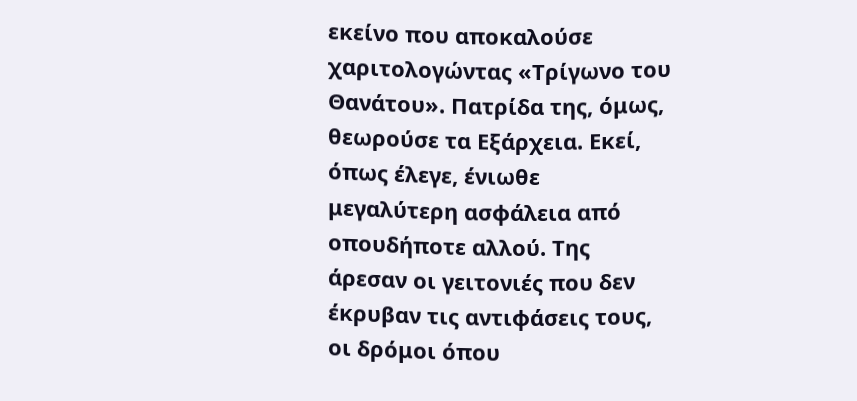εκείνο που αποκαλούσε χαριτολογώντας «Τρίγωνο του Θανάτου». Πατρίδα της, όμως, θεωρούσε τα Εξάρχεια. Εκεί, όπως έλεγε, ένιωθε μεγαλύτερη ασφάλεια από οπουδήποτε αλλού. Της άρεσαν οι γειτονιές που δεν έκρυβαν τις αντιφάσεις τους, οι δρόμοι όπου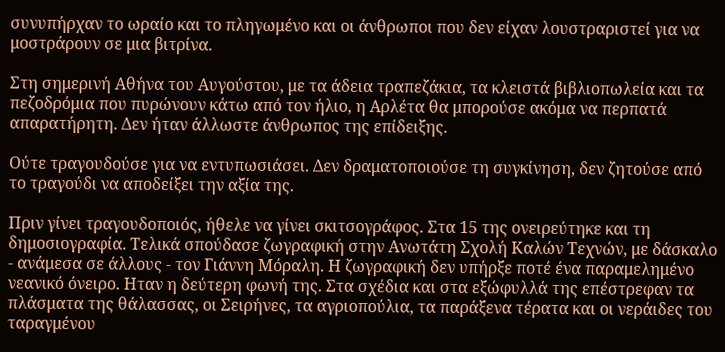συνυπήρχαν το ωραίο και το πληγωμένο και οι άνθρωποι που δεν είχαν λουστραριστεί για να μοστράρουν σε μια βιτρίνα.

Στη σημερινή Αθήνα του Αυγούστου, με τα άδεια τραπεζάκια, τα κλειστά βιβλιοπωλεία και τα πεζοδρόμια που πυρώνουν κάτω από τον ήλιο, η Αρλέτα θα μπορούσε ακόμα να περπατά απαρατήρητη. Δεν ήταν άλλωστε άνθρωπος της επίδειξης.

Ούτε τραγουδούσε για να εντυπωσιάσει. Δεν δραματοποιούσε τη συγκίνηση, δεν ζητούσε από το τραγούδι να αποδείξει την αξία της.

Πριν γίνει τραγουδοποιός, ήθελε να γίνει σκιτσογράφος. Στα 15 της ονειρεύτηκε και τη δημοσιογραφία. Τελικά σπούδασε ζωγραφική στην Ανωτάτη Σχολή Καλών Τεχνών, με δάσκαλο - ανάμεσα σε άλλους - τον Γιάννη Μόραλη. Η ζωγραφική δεν υπήρξε ποτέ ένα παραμελημένο νεανικό όνειρο. Ηταν η δεύτερη φωνή της. Στα σχέδια και στα εξώφυλλά της επέστρεφαν τα πλάσματα της θάλασσας, οι Σειρήνες, τα αγριοπούλια, τα παράξενα τέρατα και οι νεράιδες του ταραγμένου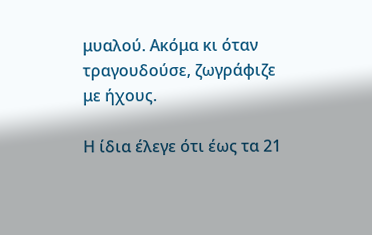μυαλού. Ακόμα κι όταν τραγουδούσε, ζωγράφιζε με ήχους.

Η ίδια έλεγε ότι έως τα 21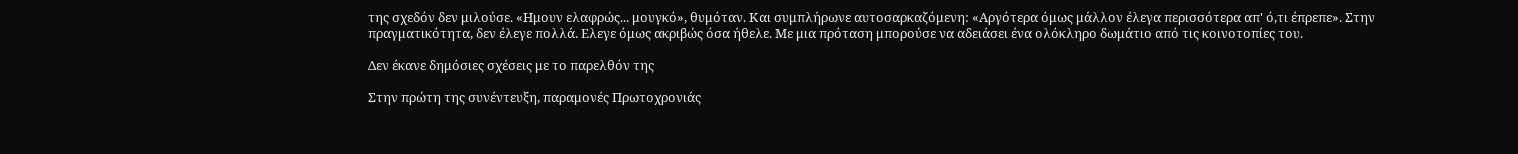της σχεδόν δεν μιλούσε. «Ημουν ελαφρώς... μουγκό», θυμόταν. Και συμπλήρωνε αυτοσαρκαζόμενη: «Αργότερα όμως μάλλον έλεγα περισσότερα απ' ό,τι έπρεπε». Στην πραγματικότητα, δεν έλεγε πολλά. Ελεγε όμως ακριβώς όσα ήθελε. Με μια πρόταση μπορούσε να αδειάσει ένα ολόκληρο δωμάτιο από τις κοινοτοπίες του.

Δεν έκανε δημόσιες σχέσεις με το παρελθόν της

Στην πρώτη της συνέντευξη, παραμονές Πρωτοχρονιάς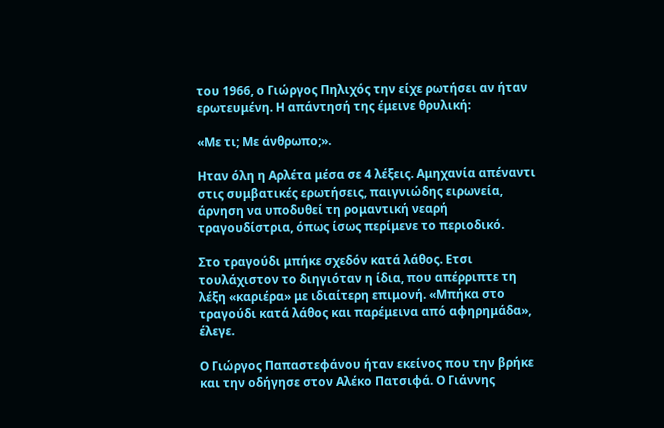του 1966, ο Γιώργος Πηλιχός την είχε ρωτήσει αν ήταν ερωτευμένη. Η απάντησή της έμεινε θρυλική:

«Με τι; Με άνθρωπο;».

Ηταν όλη η Αρλέτα μέσα σε 4 λέξεις. Αμηχανία απέναντι στις συμβατικές ερωτήσεις, παιγνιώδης ειρωνεία, άρνηση να υποδυθεί τη ρομαντική νεαρή τραγουδίστρια, όπως ίσως περίμενε το περιοδικό.

Στο τραγούδι μπήκε σχεδόν κατά λάθος. Ετσι τουλάχιστον το διηγιόταν η ίδια, που απέρριπτε τη λέξη «καριέρα» με ιδιαίτερη επιμονή. «Μπήκα στο τραγούδι κατά λάθος και παρέμεινα από αφηρημάδα», έλεγε.

Ο Γιώργος Παπαστεφάνου ήταν εκείνος που την βρήκε και την οδήγησε στον Αλέκο Πατσιφά. Ο Γιάννης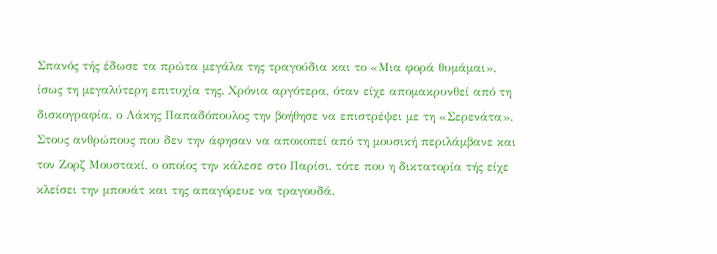Σπανός τής έδωσε τα πρώτα μεγάλα της τραγούδια και το «Μια φορά θυμάμαι», ίσως τη μεγαλύτερη επιτυχία της. Χρόνια αργότερα, όταν είχε απομακρυνθεί από τη δισκογραφία, ο Λάκης Παπαδόπουλος την βοήθησε να επιστρέψει με τη «Σερενάτα». Στους ανθρώπους που δεν την άφησαν να αποκοπεί από τη μουσική περιλάμβανε και τον Ζορζ Μουστακί, ο οποίος την κάλεσε στο Παρίσι, τότε που η δικτατορία τής είχε κλείσει την μπουάτ και της απαγόρευε να τραγουδά.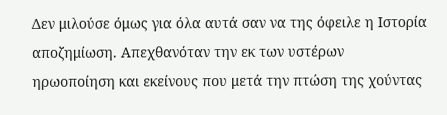Δεν μιλούσε όμως για όλα αυτά σαν να της όφειλε η Ιστορία αποζημίωση. Απεχθανόταν την εκ των υστέρων ηρωοποίηση και εκείνους που μετά την πτώση της χούντας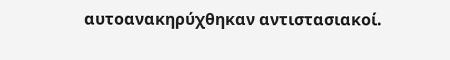αυτοανακηρύχθηκαν αντιστασιακοί.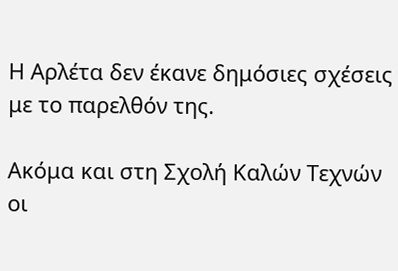Η Αρλέτα δεν έκανε δημόσιες σχέσεις με το παρελθόν της.

Ακόμα και στη Σχολή Καλών Τεχνών οι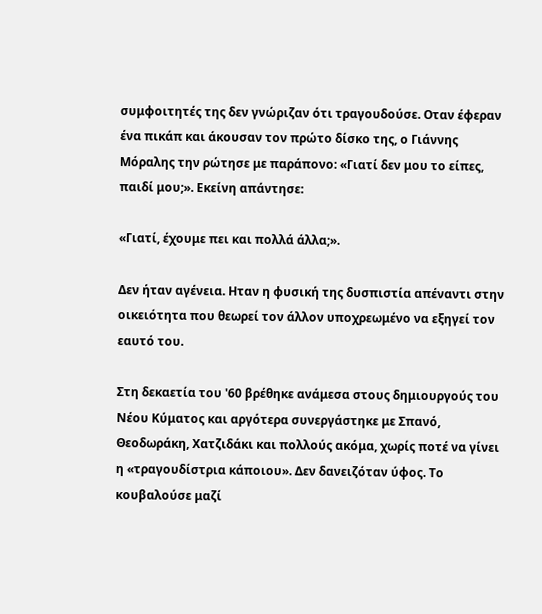συμφοιτητές της δεν γνώριζαν ότι τραγουδούσε. Οταν έφεραν ένα πικάπ και άκουσαν τον πρώτο δίσκο της, ο Γιάννης Μόραλης την ρώτησε με παράπονο: «Γιατί δεν μου το είπες, παιδί μου;». Εκείνη απάντησε:

«Γιατί, έχουμε πει και πολλά άλλα;».

Δεν ήταν αγένεια. Ηταν η φυσική της δυσπιστία απέναντι στην οικειότητα που θεωρεί τον άλλον υποχρεωμένο να εξηγεί τον εαυτό του.

Στη δεκαετία του '60 βρέθηκε ανάμεσα στους δημιουργούς του Νέου Κύματος και αργότερα συνεργάστηκε με Σπανό, Θεοδωράκη, Χατζιδάκι και πολλούς ακόμα, χωρίς ποτέ να γίνει η «τραγουδίστρια κάποιου». Δεν δανειζόταν ύφος. Το κουβαλούσε μαζί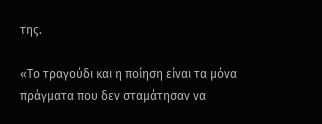της.

«Το τραγούδι και η ποίηση είναι τα μόνα πράγματα που δεν σταμάτησαν να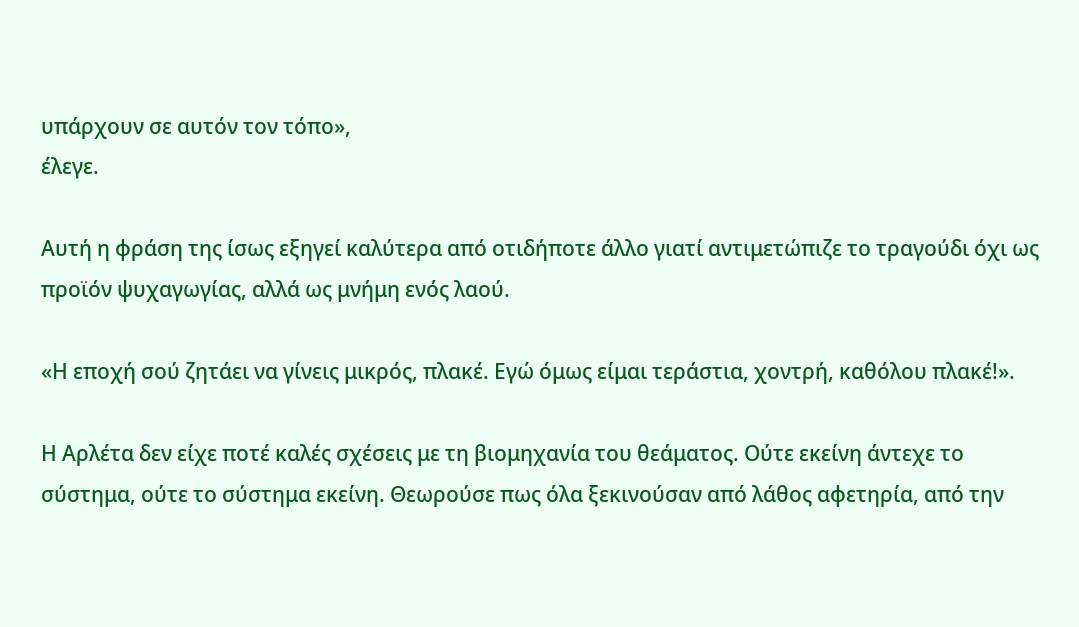υπάρχουν σε αυτόν τον τόπο»,
έλεγε.

Αυτή η φράση της ίσως εξηγεί καλύτερα από οτιδήποτε άλλο γιατί αντιμετώπιζε το τραγούδι όχι ως προϊόν ψυχαγωγίας, αλλά ως μνήμη ενός λαού.

«Η εποχή σού ζητάει να γίνεις μικρός, πλακέ. Εγώ όμως είμαι τεράστια, χοντρή, καθόλου πλακέ!».

Η Αρλέτα δεν είχε ποτέ καλές σχέσεις με τη βιομηχανία του θεάματος. Ούτε εκείνη άντεχε το σύστημα, ούτε το σύστημα εκείνη. Θεωρούσε πως όλα ξεκινούσαν από λάθος αφετηρία, από την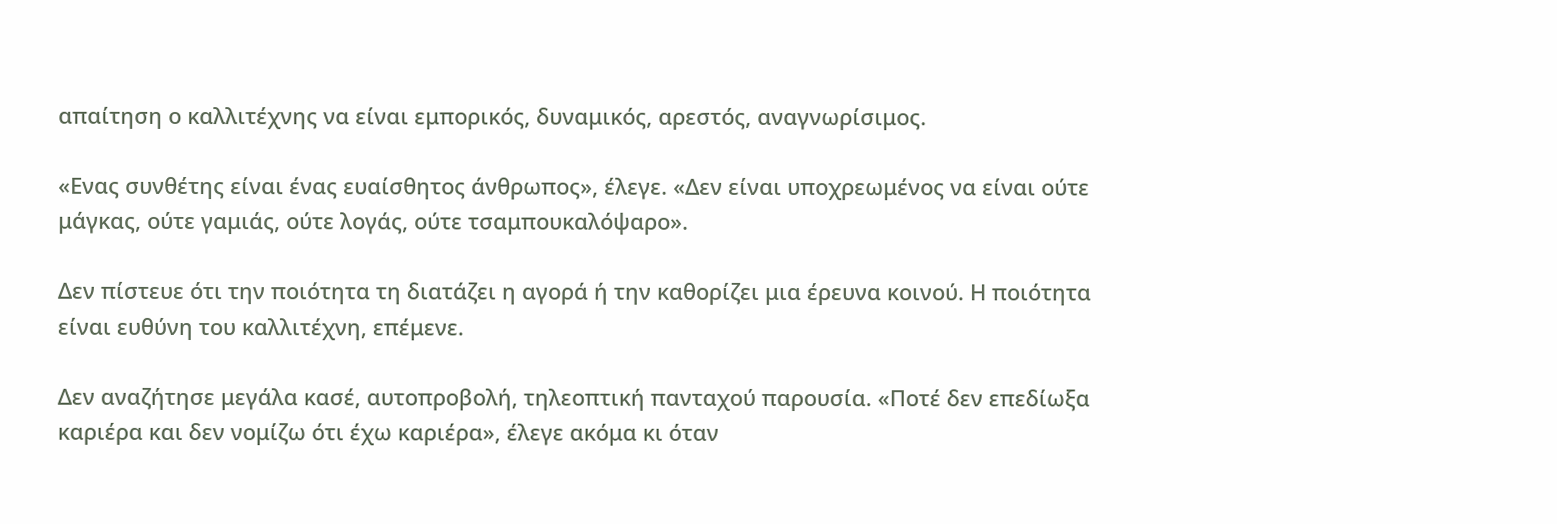απαίτηση ο καλλιτέχνης να είναι εμπορικός, δυναμικός, αρεστός, αναγνωρίσιμος.

«Ενας συνθέτης είναι ένας ευαίσθητος άνθρωπος», έλεγε. «Δεν είναι υποχρεωμένος να είναι ούτε μάγκας, ούτε γαμιάς, ούτε λογάς, ούτε τσαμπουκαλόψαρο».

Δεν πίστευε ότι την ποιότητα τη διατάζει η αγορά ή την καθορίζει μια έρευνα κοινού. Η ποιότητα είναι ευθύνη του καλλιτέχνη, επέμενε.

Δεν αναζήτησε μεγάλα κασέ, αυτοπροβολή, τηλεοπτική πανταχού παρουσία. «Ποτέ δεν επεδίωξα καριέρα και δεν νομίζω ότι έχω καριέρα», έλεγε ακόμα κι όταν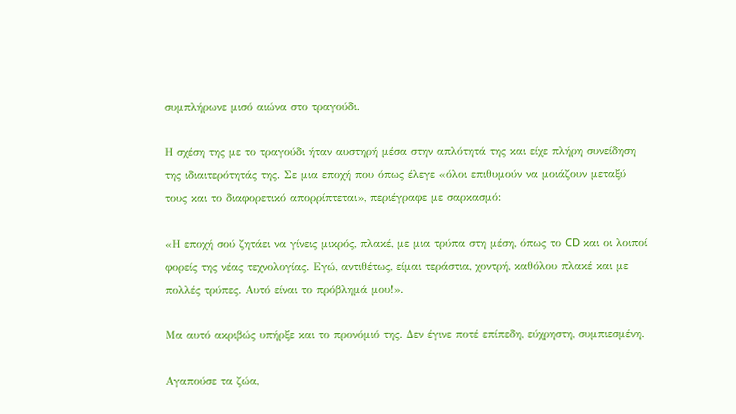συμπλήρωνε μισό αιώνα στο τραγούδι.

Η σχέση της με το τραγούδι ήταν αυστηρή μέσα στην απλότητά της και είχε πλήρη συνείδηση της ιδιαιτερότητάς της. Σε μια εποχή που όπως έλεγε «όλοι επιθυμούν να μοιάζουν μεταξύ τους και το διαφορετικό απορρίπτεται», περιέγραφε με σαρκασμό:

«Η εποχή σού ζητάει να γίνεις μικρός, πλακέ, με μια τρύπα στη μέση, όπως το CD και οι λοιποί φορείς της νέας τεχνολογίας. Εγώ, αντιθέτως, είμαι τεράστια, χοντρή, καθόλου πλακέ και με πολλές τρύπες. Αυτό είναι το πρόβλημά μου!».

Μα αυτό ακριβώς υπήρξε και το προνόμιό της. Δεν έγινε ποτέ επίπεδη, εύχρηστη, συμπιεσμένη.

Αγαπούσε τα ζώα,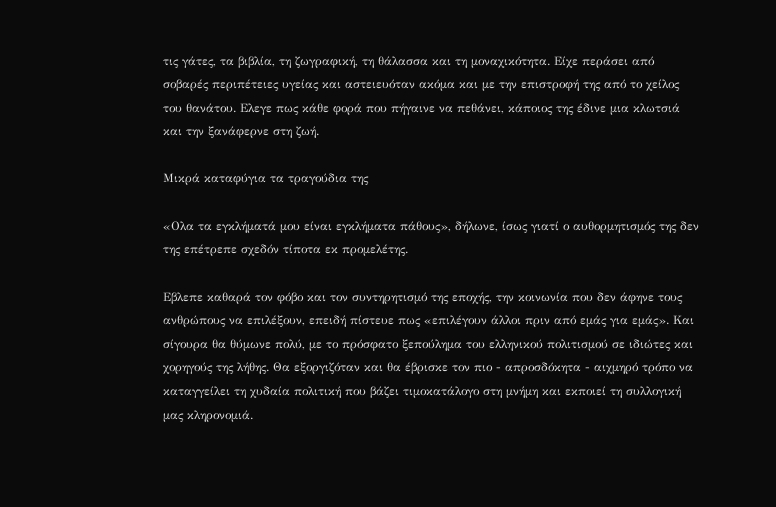τις γάτες, τα βιβλία, τη ζωγραφική, τη θάλασσα και τη μοναχικότητα. Είχε περάσει από σοβαρές περιπέτειες υγείας και αστειευόταν ακόμα και με την επιστροφή της από το χείλος του θανάτου. Ελεγε πως κάθε φορά που πήγαινε να πεθάνει, κάποιος της έδινε μια κλωτσιά και την ξανάφερνε στη ζωή.

Μικρά καταφύγια τα τραγούδια της

«Ολα τα εγκλήματά μου είναι εγκλήματα πάθους», δήλωνε, ίσως γιατί ο αυθορμητισμός της δεν της επέτρεπε σχεδόν τίποτα εκ προμελέτης.

Εβλεπε καθαρά τον φόβο και τον συντηρητισμό της εποχής, την κοινωνία που δεν άφηνε τους ανθρώπους να επιλέξουν, επειδή πίστευε πως «επιλέγουν άλλοι πριν από εμάς για εμάς». Και σίγουρα θα θύμωνε πολύ, με το πρόσφατο ξεπούλημα του ελληνικού πολιτισμού σε ιδιώτες και χορηγούς της λήθης. Θα εξοργιζόταν και θα έβρισκε τον πιο - απροσδόκητα - αιχμηρό τρόπο να καταγγείλει τη χυδαία πολιτική που βάζει τιμοκατάλογο στη μνήμη και εκποιεί τη συλλογική μας κληρονομιά.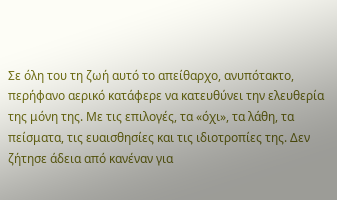Σε όλη του τη ζωή αυτό το απείθαρχο, ανυπότακτο, περήφανο αερικό κατάφερε να κατευθύνει την ελευθερία της μόνη της. Με τις επιλογές, τα «όχι», τα λάθη, τα πείσματα, τις ευαισθησίες και τις ιδιοτροπίες της. Δεν ζήτησε άδεια από κανέναν για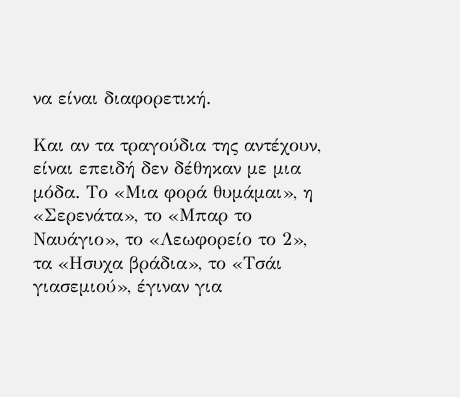να είναι διαφορετική.

Και αν τα τραγούδια της αντέχουν, είναι επειδή δεν δέθηκαν με μια μόδα. Το «Μια φορά θυμάμαι», η «Σερενάτα», το «Μπαρ το Ναυάγιο», το «Λεωφορείο το 2», τα «Ησυχα βράδια», το «Τσάι γιασεμιού», έγιναν για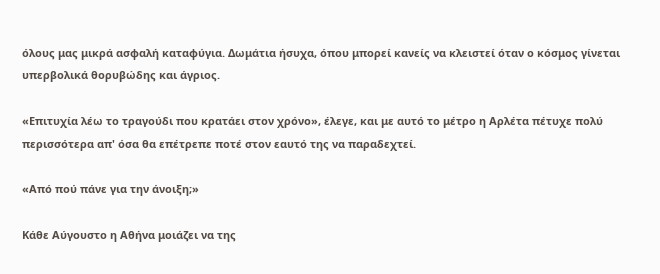όλους μας μικρά ασφαλή καταφύγια. Δωμάτια ήσυχα, όπου μπορεί κανείς να κλειστεί όταν ο κόσμος γίνεται υπερβολικά θορυβώδης και άγριος.

«Επιτυχία λέω το τραγούδι που κρατάει στον χρόνο», έλεγε, και με αυτό το μέτρο η Αρλέτα πέτυχε πολύ περισσότερα απ' όσα θα επέτρεπε ποτέ στον εαυτό της να παραδεχτεί.

«Από πού πάνε για την άνοιξη;»

Κάθε Αύγουστο η Αθήνα μοιάζει να της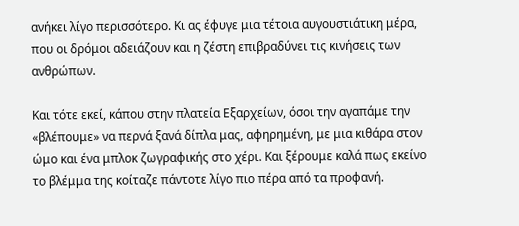ανήκει λίγο περισσότερο. Κι ας έφυγε μια τέτοια αυγουστιάτικη μέρα, που οι δρόμοι αδειάζουν και η ζέστη επιβραδύνει τις κινήσεις των ανθρώπων.

Και τότε εκεί, κάπου στην πλατεία Εξαρχείων, όσοι την αγαπάμε την «βλέπουμε» να περνά ξανά δίπλα μας, αφηρημένη, με μια κιθάρα στον ώμο και ένα μπλοκ ζωγραφικής στο χέρι. Και ξέρουμε καλά πως εκείνο το βλέμμα της κοίταζε πάντοτε λίγο πιο πέρα από τα προφανή.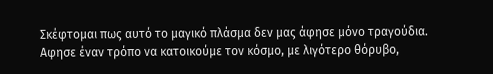Σκέφτομαι πως αυτό το μαγικό πλάσμα δεν μας άφησε μόνο τραγούδια. Αφησε έναν τρόπο να κατοικούμε τον κόσμο, με λιγότερο θόρυβο,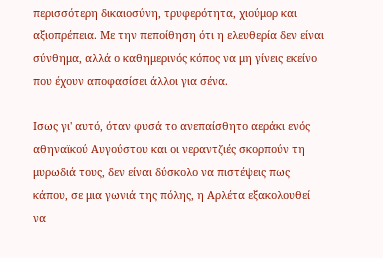περισσότερη δικαιοσύνη, τρυφερότητα, χιούμορ και αξιοπρέπεια. Με την πεποίθηση ότι η ελευθερία δεν είναι σύνθημα, αλλά ο καθημερινός κόπος να μη γίνεις εκείνο που έχουν αποφασίσει άλλοι για σένα.

Ισως γι' αυτό, όταν φυσά το ανεπαίσθητο αεράκι ενός αθηναϊκού Αυγούστου και οι νεραντζιές σκορπούν τη μυρωδιά τους, δεν είναι δύσκολο να πιστέψεις πως κάπου, σε μια γωνιά της πόλης, η Αρλέτα εξακολουθεί να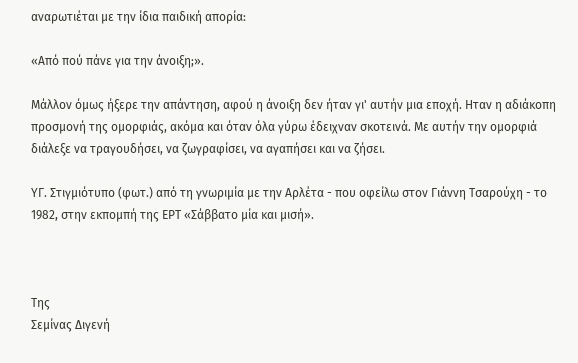αναρωτιέται με την ίδια παιδική απορία:

«Από πού πάνε για την άνοιξη;».

Μάλλον όμως ήξερε την απάντηση, αφού η άνοιξη δεν ήταν γι' αυτήν μια εποχή. Ηταν η αδιάκοπη προσμονή της ομορφιάς, ακόμα και όταν όλα γύρω έδειχναν σκοτεινά. Με αυτήν την ομορφιά διάλεξε να τραγουδήσει, να ζωγραφίσει, να αγαπήσει και να ζήσει.

ΥΓ. Στιγμιότυπο (φωτ.) από τη γνωριμία με την Αρλέτα - που οφείλω στον Γιάννη Τσαρούχη - το 1982, στην εκπομπή της ΕΡΤ «Σάββατο μία και μισή».



Της
Σεμίνας Διγενή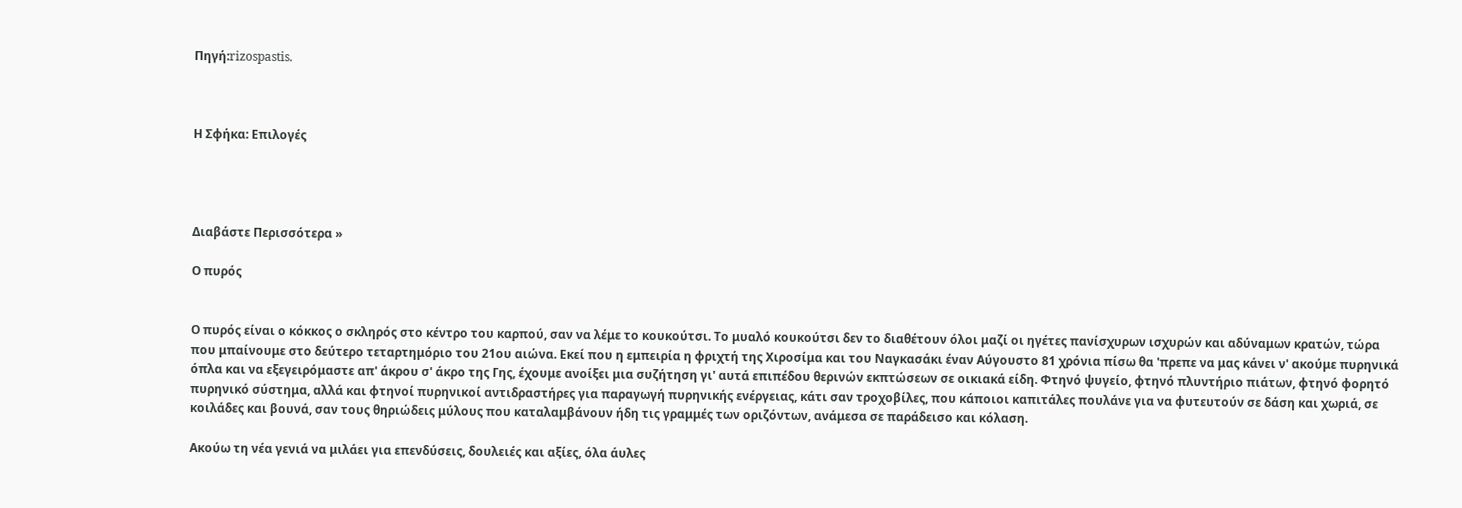Πηγή:rizospastis.



Η Σφήκα: Επιλογές




Διαβάστε Περισσότερα »

Ο πυρός


Ο πυρός είναι ο κόκκος ο σκληρός στο κέντρο του καρπού, σαν να λέμε το κουκούτσι. Το μυαλό κουκούτσι δεν το διαθέτουν όλοι μαζί οι ηγέτες πανίσχυρων ισχυρών και αδύναμων κρατών, τώρα που μπαίνουμε στο δεύτερο τεταρτημόριο του 21ου αιώνα. Εκεί που η εμπειρία η φριχτή της Χιροσίμα και του Ναγκασάκι έναν Αύγουστο 81 χρόνια πίσω θα 'πρεπε να μας κάνει ν' ακούμε πυρηνικά όπλα και να εξεγειρόμαστε απ' άκρου σ' άκρο της Γης, έχουμε ανοίξει μια συζήτηση γι' αυτά επιπέδου θερινών εκπτώσεων σε οικιακά είδη. Φτηνό ψυγείο, φτηνό πλυντήριο πιάτων, φτηνό φορητό πυρηνικό σύστημα, αλλά και φτηνοί πυρηνικοί αντιδραστήρες για παραγωγή πυρηνικής ενέργειας, κάτι σαν τροχοβίλες, που κάποιοι καπιτάλες πουλάνε για να φυτευτούν σε δάση και χωριά, σε κοιλάδες και βουνά, σαν τους θηριώδεις μύλους που καταλαμβάνουν ήδη τις γραμμές των οριζόντων, ανάμεσα σε παράδεισο και κόλαση.

Ακούω τη νέα γενιά να μιλάει για επενδύσεις, δουλειές και αξίες, όλα άυλες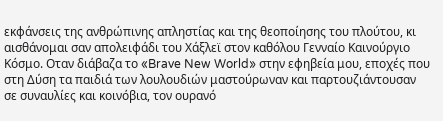εκφάνσεις της ανθρώπινης απληστίας και της θεοποίησης του πλούτου, κι αισθάνομαι σαν απολειφάδι του Χάξλεϊ στον καθόλου Γενναίο Καινούργιο Κόσμο. Οταν διάβαζα το «Brave New World» στην εφηβεία μου, εποχές που στη Δύση τα παιδιά των λουλουδιών μαστούρωναν και παρτουζιάντουσαν σε συναυλίες και κοινόβια, τον ουρανό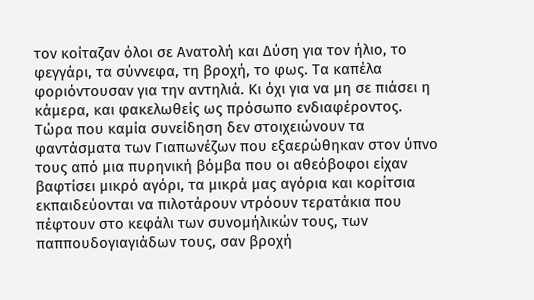τον κοίταζαν όλοι σε Ανατολή και Δύση για τον ήλιο, το φεγγάρι, τα σύννεφα, τη βροχή, το φως. Τα καπέλα φοριόντουσαν για την αντηλιά. Κι όχι για να μη σε πιάσει η κάμερα, και φακελωθείς ως πρόσωπο ενδιαφέροντος. Τώρα που καμία συνείδηση δεν στοιχειώνουν τα φαντάσματα των Γιαπωνέζων που εξαερώθηκαν στον ύπνο τους από μια πυρηνική βόμβα που οι αθεόβοφοι είχαν βαφτίσει μικρό αγόρι, τα μικρά μας αγόρια και κορίτσια εκπαιδεύονται να πιλοτάρουν ντρόουν τερατάκια που πέφτουν στο κεφάλι των συνομήλικών τους, των παππουδογιαγιάδων τους, σαν βροχή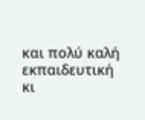και πολύ καλή εκπαιδευτική κι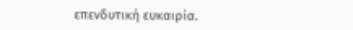επενδυτική ευκαιρία.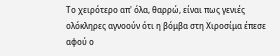Το χειρότερο απ' όλα, θαρρώ, είναι πως γενιές ολόκληρες αγνοούν ότι η βόμβα στη Χιροσίμα έπεσε αφού ο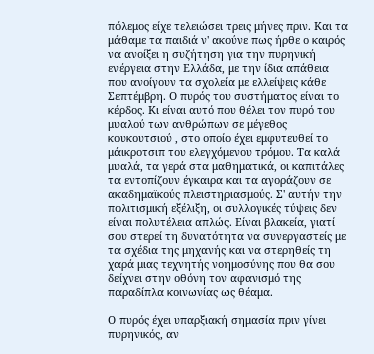πόλεμος είχε τελειώσει τρεις μήνες πριν. Και τα μάθαμε τα παιδιά ν' ακούνε πως ήρθε ο καιρός να ανοίξει η συζήτηση για την πυρηνική ενέργεια στην Ελλάδα, με την ίδια απάθεια που ανοίγουν τα σχολεία με ελλείψεις κάθε Σεπτέμβρη. Ο πυρός του συστήματος είναι το κέρδος. Κι είναι αυτό που θέλει τον πυρό του μυαλού των ανθρώπων σε μέγεθος κουκουτσιού , στο οποίο έχει εμφυτευθεί το μάικροτσιπ του ελεγχόμενου τρόμου. Τα καλά μυαλά, τα γερά στα μαθηματικά, οι καπιτάλες τα εντοπίζουν έγκαιρα και τα αγοράζουν σε ακαδημαϊκούς πλειστηριασμούς. Σ' αυτήν την πολιτισμική εξέλιξη, οι συλλογικές τύψεις δεν είναι πολυτέλεια απλώς. Είναι βλακεία, γιατί σου στερεί τη δυνατότητα να συνεργαστείς με τα σχέδια της μηχανής και να στερηθείς τη χαρά μιας τεχνητής νοημοσύνης που θα σου δείχνει στην οθόνη τον αφανισμό της παραδίπλα κοινωνίας ως θέαμα.

Ο πυρός έχει υπαρξιακή σημασία πριν γίνει πυρηνικός, αν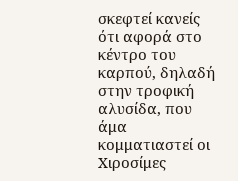σκεφτεί κανείς ότι αφορά στο κέντρο του καρπού, δηλαδή στην τροφική αλυσίδα, που άμα κομματιαστεί οι Χιροσίμες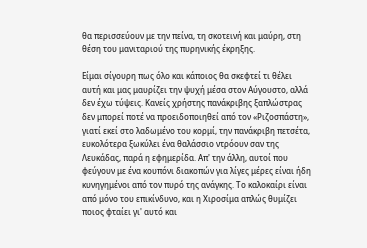θα περισσεύουν με την πείνα, τη σκοτεινή και μαύρη, στη θέση του μανιταριού της πυρηνικής έκρηξης.

Είμαι σίγουρη πως όλο και κάποιος θα σκεφτεί τι θέλει αυτή και μας μαυρίζει την ψυχή μέσα στον Αύγουστο, αλλά δεν έχω τύψεις. Κανείς χρήστης πανάκριβης ξαπλώστρας δεν μπορεί ποτέ να προειδοποιηθεί από τον «Ριζοσπάστη», γιατί εκεί στο λαδωμένο του κορμί, την πανάκριβη πετσέτα, ευκολότερα ξωκύλει ένα θαλάσσιο ντρόουν σαν της Λευκάδας, παρά η εφημερίδα. Απ' την άλλη, αυτοί που φεύγουν με ένα κουπόνι διακοπών για λίγες μέρες είναι ήδη κυνηγημένοι από τον πυρό της ανάγκης. Το καλοκαίρι είναι από μόνο του επικίνδυνο, και η Χιροσίμα απλώς θυμίζει ποιος φταίει γι' αυτό και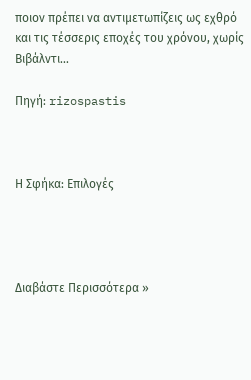ποιον πρέπει να αντιμετωπίζεις ως εχθρό και τις τέσσερις εποχές του χρόνου, χωρίς Βιβάλντι...

Πηγή: rizospastis



Η Σφήκα: Επιλογές




Διαβάστε Περισσότερα »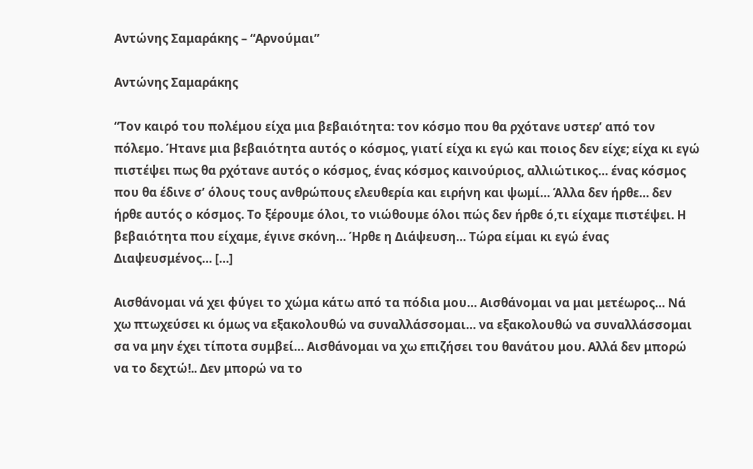Αντώνης Σαμαράκης – “Αρνούμαι”

Αντώνης Σαμαράκης

“Τον καιρό του πολέμου είχα μια βεβαιότητα: τον κόσμο που θα ρχότανε υστερ’ από τον πόλεμο. Ήτανε μια βεβαιότητα αυτός ο κόσμος, γιατί είχα κι εγώ και ποιος δεν είχε; είχα κι εγώ πιστέψει πως θα ρχότανε αυτός ο κόσμος, ένας κόσμος καινούριος, αλλιώτικος… ένας κόσμος που θα έδινε σ’ όλους τους ανθρώπους ελευθερία και ειρήνη και ψωμί… Άλλα δεν ήρθε… δεν ήρθε αυτός ο κόσμος. Το ξέρουμε όλοι, το νιώθουμε όλοι πώς δεν ήρθε ό,τι είχαμε πιστέψει. Η βεβαιότητα που είχαμε, έγινε σκόνη… Ήρθε η Διάψευση… Τώρα είμαι κι εγώ ένας Διαψευσμένος… […]

Αισθάνομαι νά χει φύγει το χώμα κάτω από τα πόδια μου… Αισθάνομαι να μαι μετέωρος… Νά χω πτωχεύσει κι όμως να εξακολουθώ να συναλλάσσομαι… να εξακολουθώ να συναλλάσσομαι σα να μην έχει τίποτα συμβεί… Αισθάνομαι να χω επιζήσει του θανάτου μου. Αλλά δεν μπορώ να το δεχτώ!.. Δεν μπορώ να το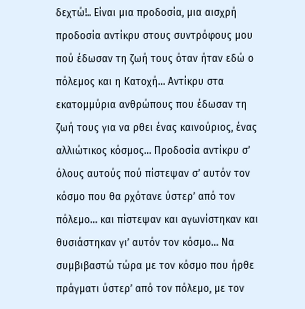δεχτώ!.. Είναι μια προδοσία, μια αισχρή προδοσία αντίκρυ στους συντρόφους μου πού έδωσαν τη ζωή τους όταν ήταν εδώ ο πόλεμος και η Κατοχή… Αντίκρυ στα εκατομμύρια ανθρώπους που έδωσαν τη ζωή τους για να ρθει ένας καινούριος, ένας αλλιώτικος κόσμος… Προδοσία αντίκρυ σ’ όλους αυτούς πού πίστεψαν σ’ αυτόν τον κόσμο που θα ρχότανε ύστερ’ από τον πόλεμο… και πίστεψαν και αγωνίστηκαν και θυσιάστηκαν γι’ αυτόν τον κόσμο… Να συμβιβαστώ τώρα με τον κόσμο που ήρθε πράγματι ύστερ’ από τον πόλεμο, με τον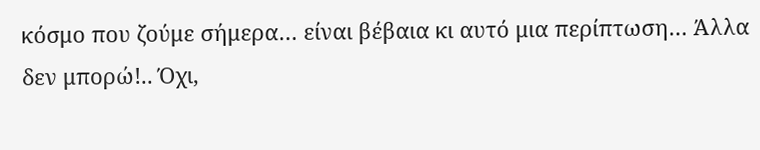κόσμο που ζούμε σήμερα… είναι βέβαια κι αυτό μια περίπτωση… Άλλα δεν μπορώ!.. Όχι,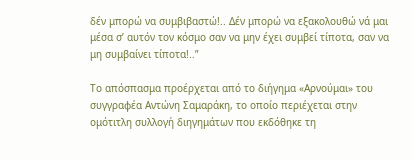δέν μπορώ να συμβιβαστώ!.. Δέν μπορώ να εξακολουθώ νά μαι μέσα σ’ αυτόν τον κόσμο σαν να μην έχει συμβεί τίποτα, σαν να μη συμβαίνει τίποτα!..”

Το απόσπασμα προέρχεται από το διήγημα «Αρνούμαι» του συγγραφέα Αντώνη Σαμαράκη, το οποίο περιέχεται στην ομότιτλη συλλογή διηγημάτων που εκδόθηκε τη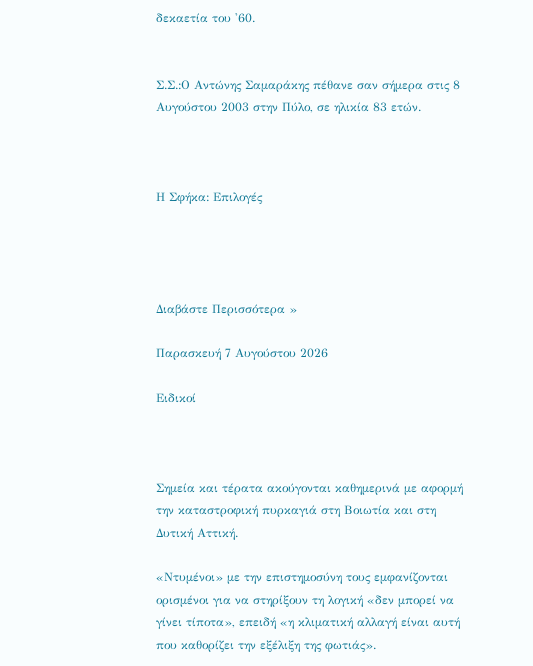δεκαετία του '60.


Σ.Σ.:Ο Αντώνης Σαμαράκης πέθανε σαν σήμερα στις 8 Αυγούστου 2003 στην Πύλο, σε ηλικία 83 ετών.



Η Σφήκα: Επιλογές




Διαβάστε Περισσότερα »

Παρασκευή 7 Αυγούστου 2026

Ειδικοί



Σημεία και τέρατα ακούγονται καθημερινά με αφορμή την καταστροφική πυρκαγιά στη Βοιωτία και στη Δυτική Αττική.

«Ντυμένοι» με την επιστημοσύνη τους εμφανίζονται ορισμένοι για να στηρίξουν τη λογική «δεν μπορεί να γίνει τίποτα», επειδή «η κλιματική αλλαγή είναι αυτή που καθορίζει την εξέλιξη της φωτιάς».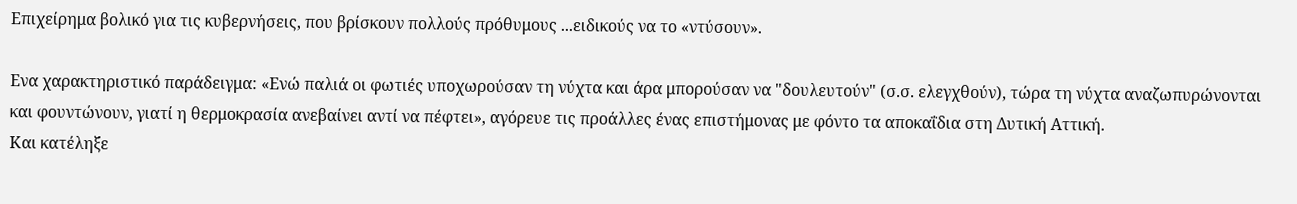Επιχείρημα βολικό για τις κυβερνήσεις, που βρίσκουν πολλούς πρόθυμους ...ειδικούς να το «ντύσουν».

Ενα χαρακτηριστικό παράδειγμα: «Ενώ παλιά οι φωτιές υποχωρούσαν τη νύχτα και άρα μπορούσαν να "δουλευτούν" (σ.σ. ελεγχθούν), τώρα τη νύχτα αναζωπυρώνονται και φουντώνουν, γιατί η θερμοκρασία ανεβαίνει αντί να πέφτει», αγόρευε τις προάλλες ένας επιστήμονας με φόντο τα αποκαΐδια στη Δυτική Αττική.
Και κατέληξε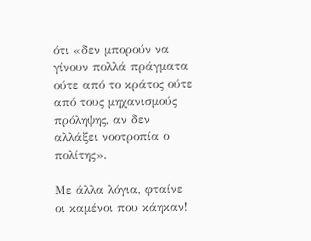ότι «δεν μπορούν να γίνουν πολλά πράγματα ούτε από το κράτος ούτε από τους μηχανισμούς πρόληψης, αν δεν αλλάξει νοοτροπία ο πολίτης».

Με άλλα λόγια, φταίνε οι καμένοι που κάηκαν!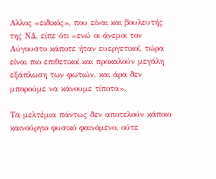Αλλος «ειδικός», που είναι και βουλευτής της ΝΔ, είπε ότι «ενώ οι άνεμοι τον Αύγουστο κάποτε ήταν ευεργετικοί, τώρα είναι πιο επιθετικοί και προκαλούν μεγάλη εξάπλωση των φωτιών, και άρα δεν μπορούμε να κάνουμε τίποτα».

Τα μελτέμια πάντως δεν αποτελούν κάποιο καινούργιο φυσικό φαινόμενο, ούτε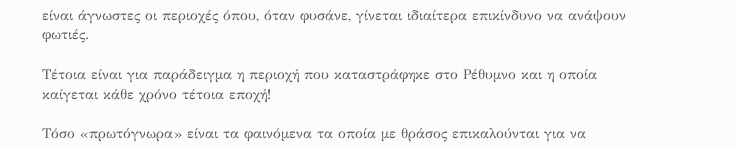είναι άγνωστες οι περιοχές όπου, όταν φυσάνε, γίνεται ιδιαίτερα επικίνδυνο να ανάψουν φωτιές.

Τέτοια είναι για παράδειγμα η περιοχή που καταστράφηκε στο Ρέθυμνο και η οποία καίγεται κάθε χρόνο τέτοια εποχή!

Τόσο «πρωτόγνωρα» είναι τα φαινόμενα τα οποία με θράσος επικαλούνται για να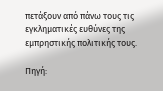πετάξουν από πάνω τους τις εγκληματικές ευθύνες της εμπρηστικής πολιτικής τους.

Πηγή: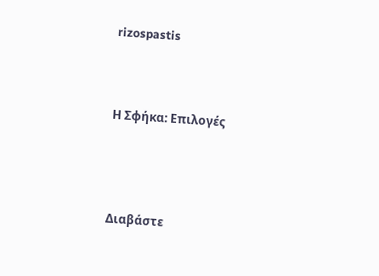rizospastis



Η Σφήκα: Επιλογές




Διαβάστε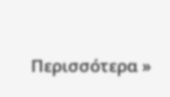Περισσότερα »